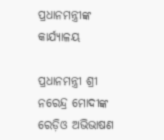ପ୍ରଧାନମନ୍ତ୍ରୀଙ୍କ କାର୍ଯ୍ୟାଳୟ

ପ୍ରଧାନମନ୍ତ୍ରୀ ଶ୍ରୀ ନରେନ୍ଦ୍ର ମୋଦୀଙ୍କ ରେଡ଼ିଓ ଅଭିଭାଷଣ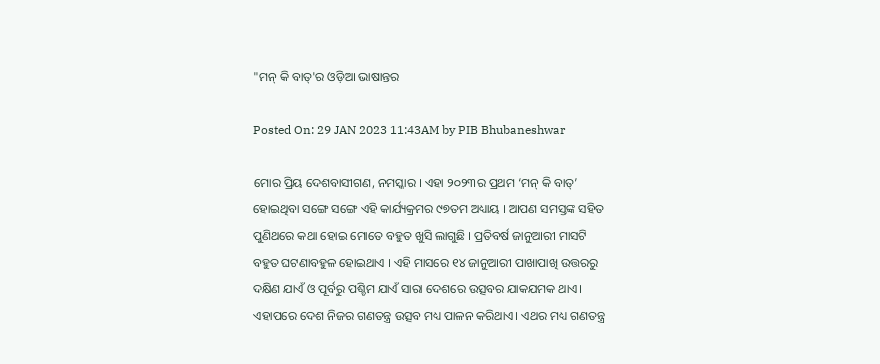"ମନ୍ କି ବାତ୍'ର ଓଡ଼ିଆ ଭାଷାନ୍ତର

Posted On: 29 JAN 2023 11:43AM by PIB Bhubaneshwar

ମୋର ପ୍ରିୟ ଦେଶବାସୀଗଣ, ନମସ୍କାର । ଏହା ୨୦୨୩ର ପ୍ରଥମ ‘ମନ୍ କି ବାତ୍’ ହୋଇଥିବା ସଙ୍ଗେ ସଙ୍ଗେ ଏହି କାର୍ଯ୍ୟକ୍ରମର ୯୭ତମ ଅଧ୍ୟାୟ । ଆପଣ ସମସ୍ତଙ୍କ ସହିତ ପୁଣିଥରେ କଥା ହୋଇ ମୋତେ ବହୁତ ଖୁସି ଲାଗୁଛି । ପ୍ରତିବର୍ଷ ଜାନୁଆରୀ ମାସଟି ବହୁତ ଘଟଣାବହୁଳ ହୋଇଥାଏ । ଏହି ମାସରେ ୧୪ ଜାନୁଆରୀ ପାଖାପାଖି ଉତ୍ତରରୁ ଦକ୍ଷିଣ ଯାଏଁ ଓ ପୂର୍ବରୁ ପଶ୍ଚିମ ଯାଏଁ ସାରା ଦେଶରେ ଉତ୍ସବର ଯାକଯମକ ଥାଏ। ଏହାପରେ ଦେଶ ନିଜର ଗଣତନ୍ତ୍ର ଉତ୍ସବ ମଧ୍ୟ ପାଳନ କରିଥାଏ। ଏଥର ମଧ୍ୟ ଗଣତନ୍ତ୍ର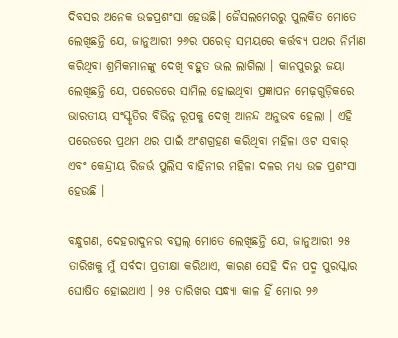ଦିବସର ଅନେକ ଉଚ୍ଚପ୍ରଶଂସା ହେଉଛି। ଜୈସଲମେରରୁ ପୁଲକିତ ମୋତେ ଲେଖିଛନ୍ତି ଯେ, ଜାନୁଆରୀ ୨୬ର ପରେଡ୍ ସମୟରେ କର୍ତ୍ତବ୍ୟ ପଥର ନିର୍ମାଣ କରିଥିବା ଶ୍ରମିକମାନଙ୍କୁ ଦେଖି ବହୁତ ଭଲ ଲାଗିଲା । କାନପୁରରୁ ଜୟା ଲେଖିଛନ୍ତି ଯେ, ପରେଡରେ ସାମିଲ ହୋଇଥିବା ପ୍ରଜ୍ଞାପନ ମେଢ଼ଗୁଡ଼ିକରେ ଭାରତୀୟ ସଂସ୍କୃତିର ବିଭିନ୍ନ ରୂପକୁ ଦେଖି ଆନନ୍ଦ ଅନୁଭବ ହେଲା । ଏହି ପରେଡରେ ପ୍ରଥମ ଥର ପାଇଁ ଅଂଶଗ୍ରହଣ କରିଥିବା ମହିଳା ଓଟ ସବାର୍ ଏବଂ କେନ୍ଦ୍ରୀୟ ରିଜର୍ଭ ପୁଲିସ ବାହିନୀର ମହିଳା ଦଳର ମଧ୍ୟ ଉଚ୍ଚ ପ୍ରଶଂସା ହେଉଛି ।

ବନ୍ଧୁଗଣ, ଦେହରାଦୁନର ବତ୍ସଲ୍ ମୋତେ ଲେଖିଛନ୍ତି ଯେ, ଜାନୁଆରୀ ୨୫ ତାରିଖକୁ ମୁଁ ସର୍ବଦା ପ୍ରତୀକ୍ଷା କରିଥାଏ, କାରଣ ସେହି ଦିନ ପଦ୍ମ ପୁରସ୍କାର ଘୋଷିତ ହୋଇଥାଏ । ୨୫ ତାରିଖର ସନ୍ଧ୍ୟା କାଳ ହିଁ ମୋର ୨୬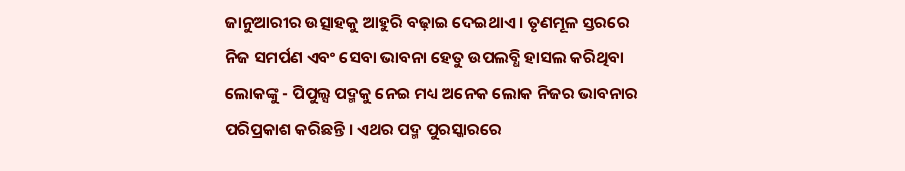ଜାନୁଆରୀର ଉତ୍ସାହକୁ ଆହୁରି ବଢ଼ାଇ ଦେଇଥାଏ । ତୃଣମୂଳ ସ୍ତରରେ ନିଜ ସମର୍ପଣ ଏବଂ ସେବା ଭାବନା ହେତୁ ଉପଲବ୍ଧି ହାସଲ କରିଥିବା ଲୋକଙ୍କୁ - ପିପୁଲ୍ସ ପଦ୍ମକୁ ନେଇ ମଧ୍ୟ ଅନେକ ଲୋକ ନିଜର ଭାବନାର ପରିପ୍ରକାଶ କରିଛନ୍ତି । ଏଥର ପଦ୍ମ ପୁରସ୍କାରରେ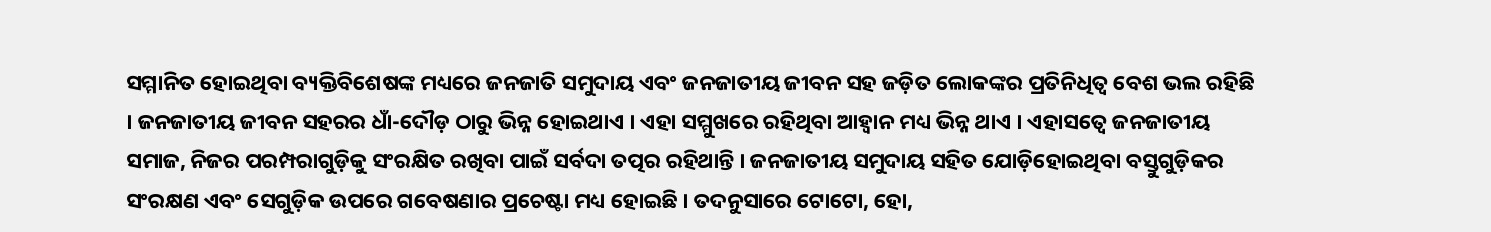ସମ୍ମାନିତ ହୋଇଥିବା ବ୍ୟକ୍ତିବିଶେଷଙ୍କ ମଧ୍ୟରେ ଜନଜାତି ସମୁଦାୟ ଏବଂ ଜନଜାତୀୟ ଜୀବନ ସହ ଜଡ଼ିତ ଲୋକଙ୍କର ପ୍ରତିନିଧିତ୍ୱ ବେଶ ଭଲ ରହିଛି । ଜନଜାତୀୟ ଜୀବନ ସହରର ଧାଁ-ଦୌଡ଼ ଠାରୁ ଭିନ୍ନ ହୋଇଥାଏ । ଏହା ସମ୍ମୁଖରେ ରହିଥିବା ଆହ୍ୱାନ ମଧ୍ୟ ଭିନ୍ନ ଥାଏ । ଏହାସତ୍ୱେ ଜନଜାତୀୟ ସମାଜ, ନିଜର ପରମ୍ପରାଗୁଡ଼ିକୁ ସଂରକ୍ଷିତ ରଖିବା ପାଇଁ ସର୍ବଦା ତତ୍ପର ରହିଥାନ୍ତି । ଜନଜାତୀୟ ସମୁଦାୟ ସହିତ ଯୋଡ଼ିହୋଇଥିବା ବସ୍ତୁଗୁଡ଼ିକର ସଂରକ୍ଷଣ ଏବଂ ସେଗୁଡ଼ିକ ଉପରେ ଗବେଷଣାର ପ୍ରଚେଷ୍ଟା ମଧ୍ୟ ହୋଇଛି । ତଦନୁସାରେ ଟୋଟୋ, ହୋ,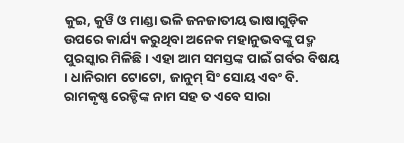କୁଇ, କୁୱି ଓ ମାଣ୍ଡା ଭଳି ଜନଜାତୀୟ ଭାଷାଗୁଡ଼ିକ ଉପରେ କାର୍ଯ୍ୟ କରୁଥିବା ଅନେକ ମହାନୁଭବଙ୍କୁ ପଦ୍ମ ପୁରସ୍କାର ମିଳିଛି । ଏହା ଆମ ସମସ୍ତଙ୍କ ପାଇଁ ଗର୍ବର ବିଷୟ । ଧାନିରାମ ଟୋଟୋ, ଜାନୁମ୍ ସିଂ ସୋୟ ଏବଂ ବି. ରାମକୃଷ୍ଣ ରେଡ୍ଡିଙ୍କ ନାମ ସହ ତ ଏବେ ସାରା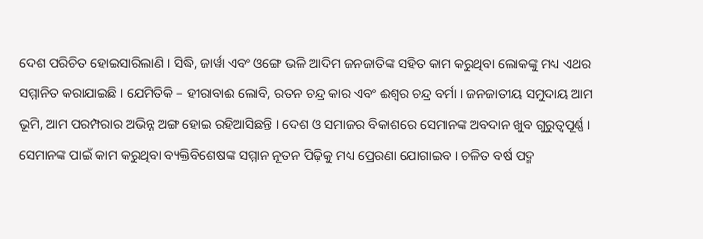ଦେଶ ପରିଚିତ ହୋଇସାରିଲାଣି । ସିଦ୍ଧି, ଜାର୍ୱା ଏବଂ ଓଙ୍ଗେ ଭଳି ଆଦିମ ଜନଜାତିଙ୍କ ସହିତ କାମ କରୁଥିବା ଲୋକଙ୍କୁ ମଧ୍ୟ ଏଥର ସମ୍ମାନିତ କରାଯାଇଛି । ଯେମିତିକି – ହୀରାବାଈ ଲୋବି, ରତନ ଚନ୍ଦ୍ର କାର ଏବଂ ଈଶ୍ୱର ଚନ୍ଦ୍ର ବର୍ମା । ଜନଜାତୀୟ ସମୁଦାୟ ଆମ ଭୂମି, ଆମ ପରମ୍ପରାର ଅଭିନ୍ନ ଅଙ୍ଗ ହୋଇ ରହିଆସିଛନ୍ତି । ଦେଶ ଓ ସମାଜର ବିକାଶରେ ସେମାନଙ୍କ ଅବଦାନ ଖୁବ ଗୁରୁତ୍ୱପୂର୍ଣ୍ଣ । ସେମାନଙ୍କ ପାଇଁ କାମ କରୁଥିବା ବ୍ୟକ୍ତିବିଶେଷଙ୍କ ସମ୍ମାନ ନୂତନ ପିଢ଼ିକୁ ମଧ୍ୟ ପ୍ରେରଣା ଯୋଗାଇବ । ଚଳିତ ବର୍ଷ ପଦ୍ମ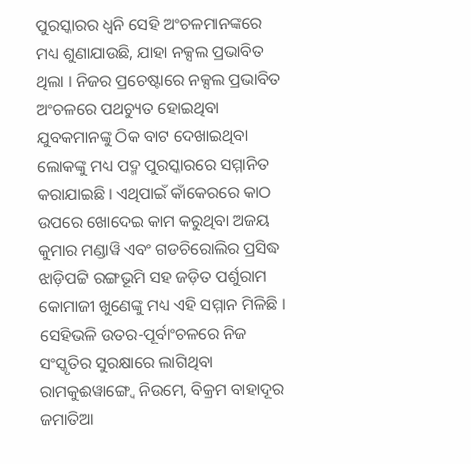ପୁରସ୍କାରର ଧ୍ୱନି ସେହି ଅଂଚଳମାନଙ୍କରେ ମଧ୍ୟ ଶୁଣାଯାଉଛି, ଯାହା ନକ୍ସଲ ପ୍ରଭାବିତ ଥିଲା । ନିଜର ପ୍ରଚେଷ୍ଟାରେ ନକ୍ସଲ ପ୍ରଭାବିତ ଅଂଚଳରେ ପଥଚ୍ୟୁତ ହୋଇଥିବା ଯୁବକମାନଙ୍କୁ ଠିକ ବାଟ ଦେଖାଇଥିବା ଲୋକଙ୍କୁ ମଧ୍ୟ ପଦ୍ମ ପୁରସ୍କାରରେ ସମ୍ମାନିତ କରାଯାଇଛି । ଏଥିପାଇଁ କାଁକେରରେ କାଠ ଉପରେ ଖୋଦେଇ କାମ କରୁଥିବା ଅଜୟ କୁମାର ମଣ୍ଡାୱି ଏବଂ ଗଡଚିରୋଲିର ପ୍ରସିଦ୍ଧ ଝାଡ଼ିପଟ୍ଟି ରଙ୍ଗଭୂମି ସହ ଜଡ଼ିତ ପର୍ଶୁରାମ କୋମାଜୀ ଖୁଣେଙ୍କୁ ମଧ୍ୟ ଏହି ସମ୍ମାନ ମିଳିଛି । ସେହିଭଳି ଉତର-ପୂର୍ବାଂଚଳରେ ନିଜ ସଂସ୍କୃତିର ସୁରକ୍ଷାରେ ଲାଗିଥିବା ରାମକୁଈୱାଙ୍ଗ୍ବେ ନିଉମେ, ବିକ୍ରମ ବାହାଦୂର ଜମାତିଆ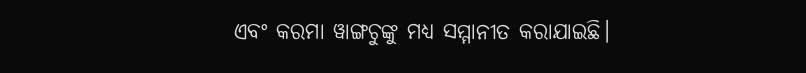ଏବଂ କରମା ୱାଙ୍ଗଚୁଙ୍କୁ ମଧ୍ୟ ସମ୍ମାନୀତ କରାଯାଇଛି।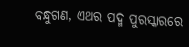ବନ୍ଧୁଗଣ, ଏଥର ପଦ୍ମ ପୁରସ୍କାରରେ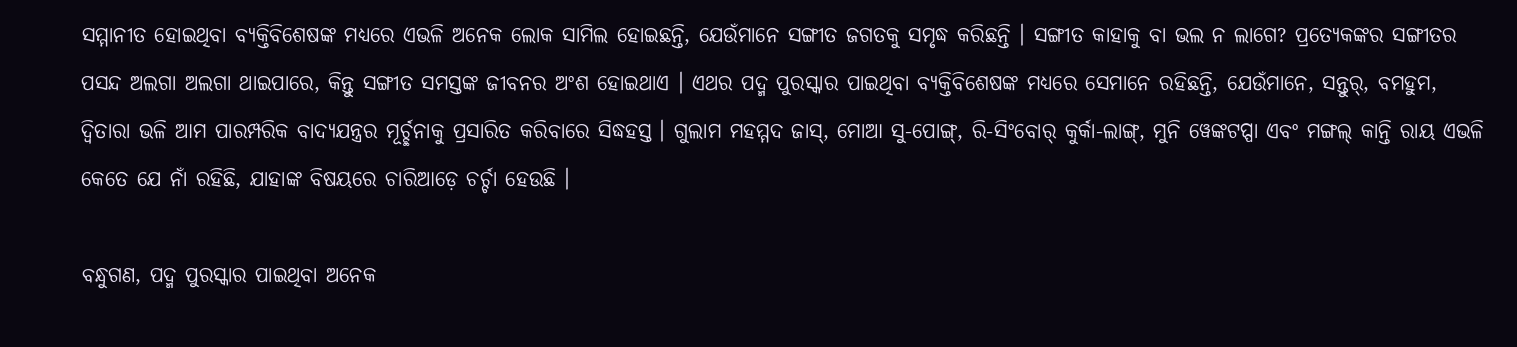ସମ୍ମାନୀତ ହୋଇଥିବା ବ୍ୟକ୍ତିବିଶେଷଙ୍କ ମଧ୍ୟରେ ଏଭଳି ଅନେକ ଲୋକ ସାମିଲ ହୋଇଛନ୍ତି, ଯେଉଁମାନେ ସଙ୍ଗୀତ ଜଗତକୁ ସମୃଦ୍ଧ କରିଛନ୍ତି । ସଙ୍ଗୀତ କାହାକୁ ବା ଭଲ ନ ଲାଗେ? ପ୍ରତ୍ୟେକଙ୍କର ସଙ୍ଗୀତର ପସନ୍ଦ ଅଲଗା ଅଲଗା ଥାଇପାରେ, କିନ୍ତୁ ସଙ୍ଗୀତ ସମସ୍ତଙ୍କ ଜୀବନର ଅଂଶ ହୋଇଥାଏ । ଏଥର ପଦ୍ମ ପୁରସ୍କାର ପାଇଥିବା ବ୍ୟକ୍ତିବିଶେଷଙ୍କ ମଧ୍ୟରେ ସେମାନେ ରହିଛନ୍ତି, ଯେଉଁମାନେ, ସନ୍ତୁର୍, ବମହୁମ, ଦ୍ୱିତାରା ଭଳି ଆମ ପାରମ୍ପରିକ ବାଦ୍ୟଯନ୍ତ୍ରର ମୂର୍ଚ୍ଛନାକୁ ପ୍ରସାରିତ କରିବାରେ ସିଦ୍ଧହସ୍ତ । ଗୁଲାମ ମହମ୍ମଦ ଜାସ୍, ମୋଆ ସୁ-ପୋଙ୍ଗ୍, ରି-ସିଂବୋର୍ କୁର୍କା-ଲାଙ୍ଗ୍, ମୁନି ୱେଙ୍କଟପ୍ପା ଏବଂ ମଙ୍ଗଲ୍ କାନ୍ତି ରାୟ ଏଭଳି କେତେ ଯେ ନାଁ ରହିଛି, ଯାହାଙ୍କ ବିଷୟରେ ଚାରିଆଡ଼େ ଚର୍ଚ୍ଚା ହେଉଛି ।

ବନ୍ଧୁଗଣ, ପଦ୍ମ ପୁରସ୍କାର ପାଇଥିବା ଅନେକ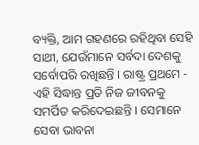ବ୍ୟକ୍ତି, ଆମ ଗହଣରେ ରହିଥିବା ସେହି ସାଥୀ, ଯେଉଁମାନେ ସର୍ବଦା ଦେଶକୁ ସର୍ବୋପରି ରଖିଛନ୍ତି । ରାଷ୍ଟ୍ର ପ୍ରଥମେ - ଏହି ସିଦ୍ଧାନ୍ତ ପ୍ରତି ନିଜ ଜୀବନକୁ ସମର୍ପିତ କରିଦେଇଛନ୍ତି । ସେମାନେ ସେବା ଭାବନା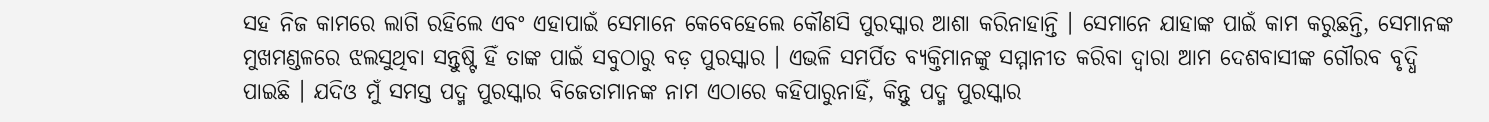ସହ ନିଜ କାମରେ ଲାଗି ରହିଲେ ଏବଂ ଏହାପାଇଁ ସେମାନେ କେବେହେଲେ କୌଣସି ପୁରସ୍କାର ଆଶା କରିନାହାନ୍ତି । ସେମାନେ ଯାହାଙ୍କ ପାଇଁ କାମ କରୁଛନ୍ତି, ସେମାନଙ୍କ ମୁଖମଣ୍ଡଳରେ ଝଲସୁଥିବା ସନ୍ତୁଷ୍ଟି ହିଁ ତାଙ୍କ ପାଇଁ ସବୁଠାରୁ ବଡ଼ ପୁରସ୍କାର । ଏଭଳି ସମର୍ପିତ ବ୍ୟକ୍ତିମାନଙ୍କୁ ସମ୍ମାନୀତ କରିବା ଦ୍ୱାରା ଆମ ଦେଶବାସୀଙ୍କ ଗୌରବ ବୃଦ୍ଧି ପାଇଛି । ଯଦିଓ ମୁଁ ସମସ୍ତ ପଦ୍ମ ପୁରସ୍କାର ବିଜେତାମାନଙ୍କ ନାମ ଏଠାରେ କହିପାରୁନାହିଁ, କିନ୍ତୁ ପଦ୍ମ ପୁରସ୍କାର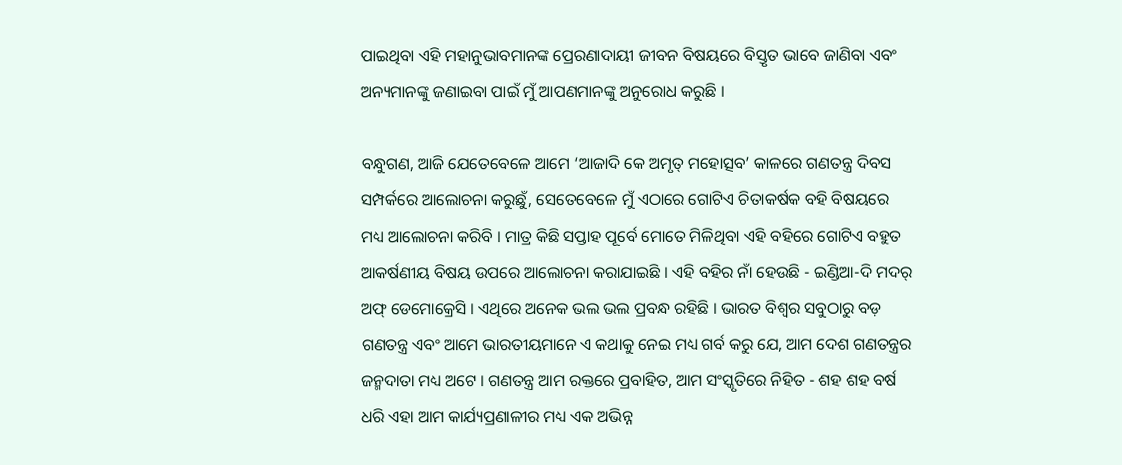ପାଇଥିବା ଏହି ମହାନୁଭାବମାନଙ୍କ ପ୍ରେରଣାଦାୟୀ ଜୀବନ ବିଷୟରେ ବିସ୍ତୃତ ଭାବେ ଜାଣିବା ଏବଂ ଅନ୍ୟମାନଙ୍କୁ ଜଣାଇବା ପାଇଁ ମୁଁ ଆପଣମାନଙ୍କୁ ଅନୁରୋଧ କରୁଛି ।

ବନ୍ଧୁଗଣ, ଆଜି ଯେତେବେଳେ ଆମେ ‘ଆଜାଦି କେ ଅମୃତ୍ ମହୋତ୍ସବ’ କାଳରେ ଗଣତନ୍ତ୍ର ଦିବସ ସମ୍ପର୍କରେ ଆଲୋଚନା କରୁଛୁଁ, ସେତେବେଳେ ମୁଁ ଏଠାରେ ଗୋଟିଏ ଚିତାକର୍ଷକ ବହି ବିଷୟରେ ମଧ୍ୟ ଆଲୋଚନା କରିବି । ମାତ୍ର କିଛି ସପ୍ତାହ ପୂର୍ବେ ମୋତେ ମିଳିଥିବା ଏହି ବହିରେ ଗୋଟିଏ ବହୁତ ଆକର୍ଷଣୀୟ ବିଷୟ ଉପରେ ଆଲୋଚନା କରାଯାଇଛି । ଏହି ବହିର ନାଁ ହେଉଛି - ଇଣ୍ଡିଆ-ଦି ମଦର୍ ଅଫ୍ ଡେମୋକ୍ରେସି । ଏଥିରେ ଅନେକ ଭଲ ଭଲ ପ୍ରବନ୍ଧ ରହିଛି । ଭାରତ ବିଶ୍ୱର ସବୁଠାରୁ ବଡ଼ ଗଣତନ୍ତ୍ର ଏବଂ ଆମେ ଭାରତୀୟମାନେ ଏ କଥାକୁ ନେଇ ମଧ୍ୟ ଗର୍ବ କରୁ ଯେ, ଆମ ଦେଶ ଗଣତନ୍ତ୍ରର ଜନ୍ମଦାତା ମଧ୍ୟ ଅଟେ । ଗଣତନ୍ତ୍ର ଆମ ରକ୍ତରେ ପ୍ରବାହିତ, ଆମ ସଂସ୍କୃତିରେ ନିହିତ - ଶହ ଶହ ବର୍ଷ ଧରି ଏହା ଆମ କାର୍ଯ୍ୟପ୍ରଣାଳୀର ମଧ୍ୟ ଏକ ଅଭିନ୍ନ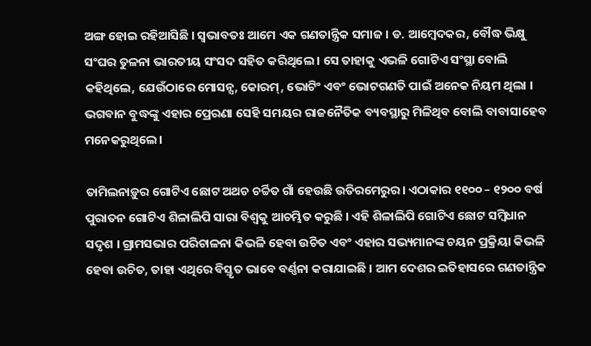ଅଙ୍ଗ ହୋଇ ରହିଆସିଛି । ସ୍ୱଭାବତଃ ଆମେ ଏକ ଗଣତାନ୍ତ୍ରିକ ସମାଜ । ଡ. ଆମ୍ବେଦକର, ବୌଦ୍ଧ ଭିକ୍ଷୁ ସଂଘର ତୁଳନା ଭାରତୀୟ ସଂସଦ ସହିତ କରିଥିଲେ । ସେ ତାହାକୁ ଏଭଳି ଗୋଟିଏ ସଂସ୍ଥା ବୋଲି କହିଥିଲେ, ଯେଉଁଠାରେ ମୋସନ୍ସ, କୋରମ୍, ଭୋଟିଂ ଏବଂ ଭୋଟଗଣତି ପାଇଁ ଅନେକ ନିୟମ ଥିଲା । ଭଗବାନ ବୁଦ୍ଧଙ୍କୁ ଏହାର ପ୍ରେରଣା ସେହି ସମୟର ରାଜନୈତିକ ବ୍ୟବସ୍ଥାରୁ ମିଳିଥିବ ବୋଲି ବାବାସାହେବ ମନେକରୁଥିଲେ ।

ତାମିଲନାଡ଼ୁର ଗୋଟିଏ ଛୋଟ ଅଥଚ ଚର୍ଚ୍ଚିତ ଗାଁ ହେଉଛି ଉତିରମେରୁର। ଏଠାକାର ୧୧୦୦ – ୧୨୦୦ ବର୍ଷ ପୁରାତନ ଗୋଟିଏ ଶିଳାଲିପି ସାରା ବିଶ୍ୱକୁ ଆଚମ୍ଭିତ କରୁଛି । ଏହି ଶିଳାଲିପି ଗୋଟିଏ ଛୋଟ ସମ୍ବିଧାନ ସଦୃଶ । ଗ୍ରାମସଭାର ପରିଚାଳନା କିଭଳି ହେବା ଉଚିତ ଏବଂ ଏହାର ସଭ୍ୟମାନଙ୍କ ଚୟନ ପ୍ରକ୍ରିୟା କିଭଳି ହେବା ଉଚିତ, ତାହା ଏଥିରେ ବିସ୍ତୃତ ଭାବେ ବର୍ଣ୍ଣନା କରାଯାଇଛି । ଆମ ଦେଶର ଇତିହାସରେ ଗଣତାନ୍ତ୍ରିକ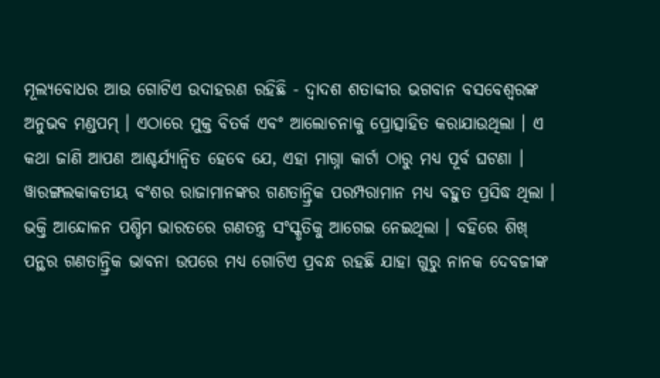ମୂଲ୍ୟବୋଧର ଆଉ ଗୋଟିଏ ଉଦାହରଣ ରହିଛି - ଦ୍ୱାଦଶ ଶତାବ୍ଦୀର ଭଗବାନ ବସବେଶ୍ୱରଙ୍କ ଅନୁଭବ ମଣ୍ଡପମ୍ । ଏଠାରେ ମୁକ୍ତ ବିତର୍କ ଏବଂ ଆଲୋଚନାକୁ ପ୍ରୋତ୍ସାହିତ କରାଯାଉଥିଲା । ଏ କଥା ଜାଣି ଆପଣ ଆଶ୍ଚର୍ଯ୍ୟାନ୍ୱିତ ହେବେ ଯେ, ଏହା ମାଗ୍ନା କାର୍ଟା ଠାରୁ ମଧ୍ୟ ପୂର୍ବ ଘଟଣା । ୱାରଙ୍ଗଲକାକତୀୟ ବଂଶର ରାଜାମାନଙ୍କର ଗଣତାନ୍ତ୍ରିକ ପରମ୍ପରାମାନ ମଧ୍ୟ ବହୁତ ପ୍ରସିଦ୍ଧ ଥିଲା । ଭକ୍ତି ଆନ୍ଦୋଳନ ପଶ୍ଚିମ ଭାରତରେ ଗଣତନ୍ତ୍ର ସଂସ୍କୃତିକୁ ଆଗେଇ ନେଇଥିଲା । ବହିରେ ଶିଖ୍ ପନ୍ଥର ଗଣତାନ୍ତ୍ରିକ ଭାବନା ଉପରେ ମଧ୍ୟ ଗୋଟିଏ ପ୍ରବନ୍ଧ ରହଛି ଯାହା ଗୁରୁ ନାନକ ଦେବଜୀଙ୍କ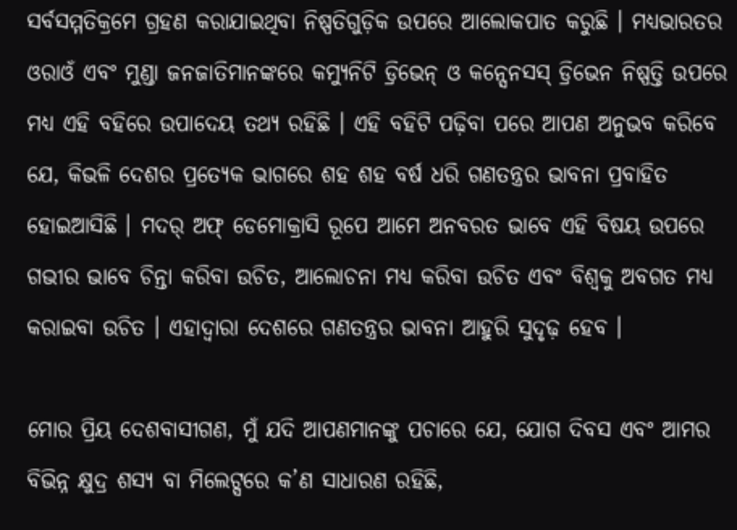ସର୍ବସମ୍ମତିକ୍ରମେ ଗ୍ରହଣ କରାଯାଇଥିବା ନିଷ୍ପତିଗୁଡ଼ିକ ଉପରେ ଆଲୋକପାତ କରୁଛି । ମଧ୍ୟଭାରତର ଓରାଓଁ ଏବଂ ମୁଣ୍ଡା ଜନଜାତିମାନଙ୍କରେ କମ୍ୟୁନିଟି ଡ୍ରିଭେନ୍ ଓ କନ୍ସେନସସ୍ ଡ୍ରିଭେନ ନିଷ୍ପତ୍ତି ଉପରେ ମଧ୍ୟ ଏହି ବହିରେ ଉପାଦେୟ ତଥ୍ୟ ରହିଛି । ଏହି ବହିଟି ପଢ଼ିବା ପରେ ଆପଣ ଅନୁଭବ କରିବେ ଯେ, କିଭଳି ଦେଶର ପ୍ରତ୍ୟେକ ଭାଗରେ ଶହ ଶହ ବର୍ଷ ଧରି ଗଣତନ୍ତ୍ରର ଭାବନା ପ୍ରବାହିତ ହୋଇଆସିଛି । ମଦର୍ ଅଫ୍ ଡେମୋକ୍ରାସି ରୂପେ ଆମେ ଅନବରତ ଭାବେ ଏହି ବିଷୟ ଉପରେ ଗଭୀର ଭାବେ ଚିନ୍ତା କରିବା ଉଚିତ, ଆଲୋଚନା ମଧ୍ୟ କରିବା ଉଚିତ ଏବଂ ବିଶ୍ୱକୁ ଅବଗତ ମଧ୍ୟ କରାଇବା ଉଚିତ । ଏହାଦ୍ୱାରା ଦେଶରେ ଗଣତନ୍ତ୍ରର ଭାବନା ଆହୁରି ସୁଦୃଢ଼ ହେବ ।

ମୋର ପ୍ରିୟ ଦେଶବାସୀଗଣ, ମୁଁ ଯଦି ଆପଣମାନଙ୍କୁ ପଚାରେ ଯେ, ଯୋଗ ଦିବସ ଏବଂ ଆମର ବିଭିନ୍ନ କ୍ଷୁଦ୍ର ଶସ୍ୟ ବା ମିଲେଟ୍ସରେ କ’ଣ ସାଧାରଣ ରହିଛି,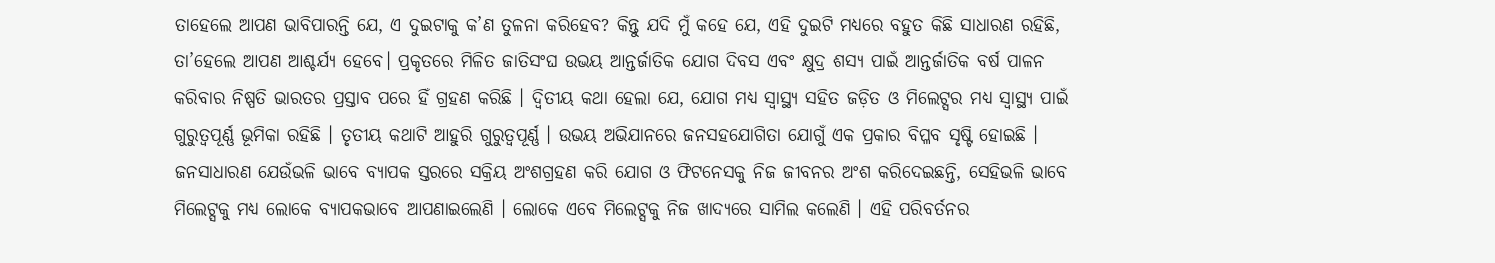ତାହେଲେ ଆପଣ ଭାବିପାରନ୍ତି ଯେ, ଏ ଦୁଇଟାକୁ କ’ଣ ତୁଳନା କରିହେବ? କିନ୍ତୁ ଯଦି ମୁଁ କହେ ଯେ, ଏହି ଦୁଇଟି ମଧ୍ୟରେ ବହୁତ କିଛି ସାଧାରଣ ରହିଛି, ତା’ହେଲେ ଆପଣ ଆଶ୍ଚର୍ଯ୍ୟ ହେବେ। ପ୍ରକୃତରେ ମିଳିତ ଜାତିସଂଘ ଉଭୟ ଆନ୍ତର୍ଜାତିକ ଯୋଗ ଦିବସ ଏବଂ କ୍ଷୁଦ୍ର ଶସ୍ୟ ପାଇଁ ଆନ୍ତର୍ଜାତିକ ବର୍ଷ ପାଳନ କରିବାର ନିଷ୍ପତି ଭାରତର ପ୍ରସ୍ତାବ ପରେ ହିଁ ଗ୍ରହଣ କରିଛି । ଦ୍ୱିତୀୟ କଥା ହେଲା ଯେ, ଯୋଗ ମଧ୍ୟ ସ୍ୱାସ୍ଥ୍ୟ ସହିତ ଜଡ଼ିତ ଓ ମିଲେଟ୍ସର ମଧ୍ୟ ସ୍ୱାସ୍ଥ୍ୟ ପାଇଁ ଗୁରୁତ୍ୱପୂର୍ଣ୍ଣ ଭୂମିକା ରହିଛି । ତୃତୀୟ କଥାଟି ଆହୁରି ଗୁରୁତ୍ୱପୂର୍ଣ୍ଣ । ଉଭୟ ଅଭିଯାନରେ ଜନସହଯୋଗିତା ଯୋଗୁଁ ଏକ ପ୍ରକାର ବିପ୍ଳବ ସୃଷ୍ଟି ହୋଇଛି । ଜନସାଧାରଣ ଯେଉଁଭଳି ଭାବେ ବ୍ୟାପକ ସ୍ତରରେ ସକ୍ରିୟ ଅଂଶଗ୍ରହଣ କରି ଯୋଗ ଓ ଫିଟନେସକୁ ନିଜ ଜୀବନର ଅଂଶ କରିଦେଇଛନ୍ତି, ସେହିଭଳି ଭାବେ ମିଲେଟ୍ସକୁ ମଧ୍ୟ ଲୋକେ ବ୍ୟାପକଭାବେ ଆପଣାଇଲେଣି । ଲୋକେ ଏବେ ମିଲେଟ୍ସକୁ ନିଜ ଖାଦ୍ୟରେ ସାମିଲ କଲେଣି । ଏହି ପରିବର୍ତନର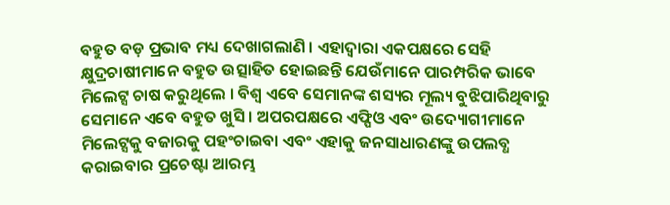ବହୁତ ବଡ଼ ପ୍ରଭାବ ମଧ୍ୟ ଦେଖାଗଲାଣି । ଏହାଦ୍ୱାରା ଏକପକ୍ଷରେ ସେହି କ୍ଷୁଦ୍ରଚାଷୀମାନେ ବହୁତ ଉତ୍ସାହିତ ହୋଇଛନ୍ତି ଯେଉଁମାନେ ପାରମ୍ପରିକ ଭାବେ ମିଲେଟ୍ସ ଚାଷ କରୁଥିଲେ । ବିଶ୍ୱ ଏବେ ସେମାନଙ୍କ ଶସ୍ୟର ମୂଲ୍ୟ ବୁଝିପାରିଥିବାରୁ ସେମାନେ ଏବେ ବହୁତ ଖୁସି । ଅପରପକ୍ଷରେ ଏଫ୍ପିଓ ଏବଂ ଉଦ୍ୟୋଗୀମାନେ ମିଲେଟ୍ସକୁ ବଜାରକୁ ପହଂଚାଇବା ଏବଂ ଏହାକୁ ଜନସାଧାରଣଙ୍କୁ ଉପଲବ୍ଧ କରାଇବାର ପ୍ରଚେଷ୍ଟା ଆରମ୍ଭ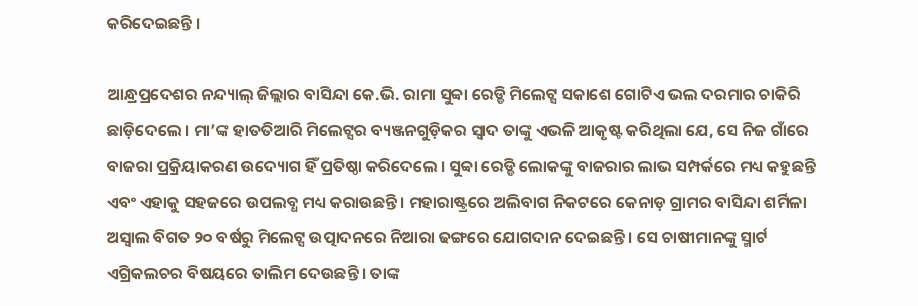କରିଦେଇଛନ୍ତି ।

ଆନ୍ଧ୍ରପ୍ରଦେଶର ନନ୍ଦ୍ୟାଲ୍ ଜିଲ୍ଲାର ବାସିନ୍ଦା କେ.ଭି. ରାମା ସୁବ୍ବା ରେଡ୍ଡି ମିଲେଟ୍ସ ସକାଶେ ଗୋଟିଏ ଭଲ ଦରମାର ଚାକିରି ଛାଡ଼ିଦେଲେ । ମା’ଙ୍କ ହାତତିଆରି ମିଲେଟ୍ସର ବ୍ୟଞ୍ଜନଗୁଡ଼ିକର ସ୍ୱାଦ ତାଙ୍କୁ ଏଭଳି ଆକୃଷ୍ଟ କରିଥିଲା ଯେ, ସେ ନିଜ ଗାଁରେ ବାଜରା ପ୍ରକ୍ରିୟାକରଣ ଉଦ୍ୟୋଗ ହିଁ ପ୍ରତିଷ୍ଠା କରିଦେଲେ । ସୁବ୍ବା ରେଡ୍ଡି ଲୋକଙ୍କୁ ବାଜରାର ଲାଭ ସମ୍ପର୍କରେ ମଧ୍ୟ କହୁଛନ୍ତି ଏବଂ ଏହାକୁ ସହଜରେ ଉପଲବ୍ଧ ମଧ୍ୟ କରାଉଛନ୍ତି । ମହାରାଷ୍ଟ୍ରରେ ଅଲିବାଗ ନିକଟରେ କେନାଡ଼ ଗ୍ରାମର ବାସିନ୍ଦା ଶର୍ମିଳା ଅସ୍ୱାଲ ବିଗତ ୨୦ ବର୍ଷରୁ ମିଲେଟ୍ସ ଉତ୍ପାଦନରେ ନିଆରା ଢଙ୍ଗରେ ଯୋଗଦାନ ଦେଇଛନ୍ତି । ସେ ଚାଷୀମାନଙ୍କୁ ସ୍ମାର୍ଟ ଏଗ୍ରିକଲଚର ବିଷୟରେ ତାଲିମ ଦେଉଛନ୍ତି । ତାଙ୍କ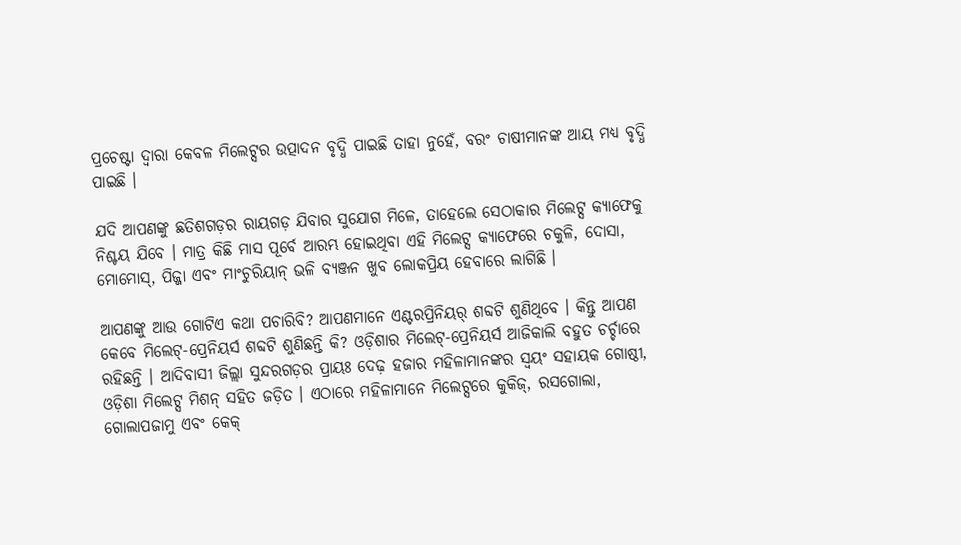ପ୍ରଚେଷ୍ଟା ଦ୍ୱାରା କେବଳ ମିଲେଟ୍ସର ଉତ୍ପାଦନ ବୃଦ୍ଧି ପାଇଛି ତାହା ନୁହେଁ, ବରଂ ଚାଷୀମାନଙ୍କ ଆୟ ମଧ୍ୟ ବୃଦ୍ଧି ପାଇଛି ।

ଯଦି ଆପଣଙ୍କୁ ଛତିଶଗଡ଼ର ରାୟଗଡ଼ ଯିବାର ସୁଯୋଗ ମିଳେ, ତାହେଲେ ସେଠାକାର ମିଲେଟ୍ସ କ୍ୟାଫେକୁ ନିଶ୍ଚୟ ଯିବେ । ମାତ୍ର କିଛି ମାସ ପୂର୍ବେ ଆରମ୍ଭ ହୋଇଥିବା ଏହି ମିଲେଟ୍ସ କ୍ୟାଫେରେ ଚକୁଳି, ଦୋସା, ମୋମୋସ୍, ପିଜ୍ଜା ଏବଂ ମାଂଚୁରିୟାନ୍ ଭଳି ବ୍ୟଞ୍ଜନ ଖୁବ ଲୋକପ୍ରିୟ ହେବାରେ ଲାଗିଛି ।

ଆପଣଙ୍କୁ ଆଉ ଗୋଟିଏ କଥା ପଚାରିବି? ଆପଣମାନେ ଏଣ୍ଟରପ୍ରିନିୟର୍ ଶବ୍ଦଟି ଶୁଣିଥିବେ । କିନ୍ତୁ ଆପଣ କେବେ ମିଲେଟ୍-ପ୍ରେନିୟର୍ସ ଶବ୍ଦଟି ଶୁଣିଛନ୍ତି କି? ଓଡ଼ିଶାର ମିଲେଟ୍-ପ୍ରେନିୟର୍ସ ଆଜିକାଲି ବହୁତ ଚର୍ଚ୍ଚାରେ ରହିଛନ୍ତି । ଆଦିବାସୀ ଜିଲ୍ଲା ସୁନ୍ଦରଗଡ଼ର ପ୍ରାୟଃ ଦେଢ଼ ହଜାର ମହିଳାମାନଙ୍କର ସ୍ୱୟଂ ସହାୟକ ଗୋଷ୍ଠୀ, ଓଡ଼ିଶା ମିଲେଟ୍ସ ମିଶନ୍ ସହିତ ଜଡ଼ିତ । ଏଠାରେ ମହିଳାମାନେ ମିଲେଟ୍ସରେ କୁକିଜ୍, ରସଗୋଲା, ଗୋଲାପଜାମୁ ଏବଂ କେକ୍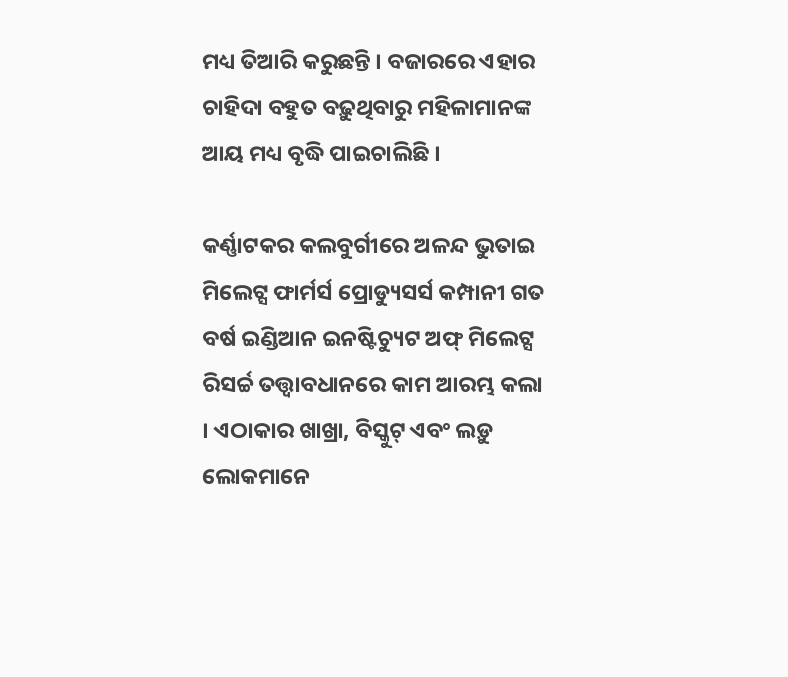ମଧ୍ୟ ତିଆରି କରୁଛନ୍ତି । ବଜାରରେ ଏହାର ଚାହିଦା ବହୁତ ବଢ଼ୁଥିବାରୁ ମହିଳାମାନଙ୍କ ଆୟ ମଧ୍ୟ ବୃଦ୍ଧି ପାଇଚାଲିଛି ।

କର୍ଣ୍ଣାଟକର କଲବୁର୍ଗୀରେ ଅଳନ୍ଦ ଭୁତାଇ ମିଲେଟ୍ସ ଫାର୍ମର୍ସ ପ୍ରୋଡ୍ୟୁସର୍ସ କମ୍ପାନୀ ଗତ ବର୍ଷ ଇଣ୍ଡିଆନ ଇନଷ୍ଟିଚ୍ୟୁଟ ଅଫ୍ ମିଲେଟ୍ସ ରିସର୍ଚ୍ଚ ତତ୍ତ୍ବାବଧାନରେ କାମ ଆରମ୍ଭ କଲା । ଏଠାକାର ଖାଖ୍ରା, ବିସ୍କୁଟ୍ ଏବଂ ଲଡ଼ୁ ଲୋକମାନେ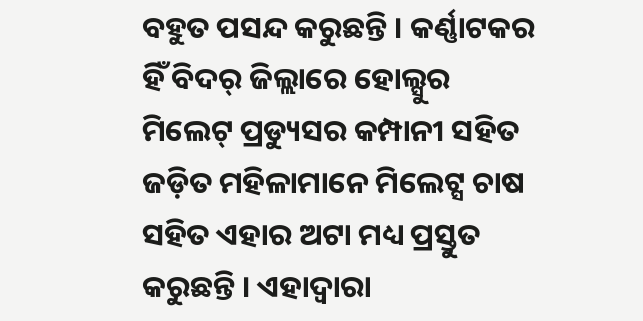ବହୁତ ପସନ୍ଦ କରୁଛନ୍ତି । କର୍ଣ୍ଣାଟକର ହିଁ ବିଦର୍ ଜିଲ୍ଲାରେ ହୋଲ୍ସୁର ମିଲେଟ୍ ପ୍ରଡ୍ୟୁସର କମ୍ପାନୀ ସହିତ ଜଡ଼ିତ ମହିଳାମାନେ ମିଲେଟ୍ସ ଚାଷ ସହିତ ଏହାର ଅଟା ମଧ୍ୟ ପ୍ରସ୍ତୁତ କରୁଛନ୍ତି । ଏହାଦ୍ୱାରା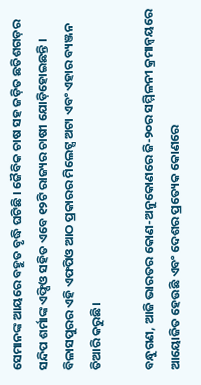ସେମାନଙ୍କ ଆୟରେ ବହୁତ ବୃଦ୍ଧି ଘଟିଛି । ଜୈବିକ ଚାଷ ସହ ଜଡ଼ିତ ଛତିଶଗଡ଼ର ସନ୍ଦିପ ଶର୍ମାଙ୍କ ଏଫ୍ପିଓ ସହିତ ଏବେ ୧୨ଟି ରାଜ୍ୟର ଚାଷୀ ଯୋଡ଼ିହୋଇଛନ୍ତି । ବିଳାସପୁରର ଏହି ଏଫପିଓ ଆଠ ପ୍ରକାରର ମିଲେଟ୍ସ ଅଟା ଏବଂ ଏହାର ବ୍ୟଞ୍ଜନ ତିଆରି କରୁଛି।

ବନ୍ଧୁଗଣ, ଆଜି ଭାରତର କୋଣ-ଅନୁକୋଣରେ ଜି-୨୦ର ସମ୍ମିଳନୀ କ୍ରମାନ୍ୱୟରେ ଆୟୋଜିତ ହେଉଛି ଏବଂ ଦେଶର ପ୍ରତ୍ୟେକ କୋଣରେ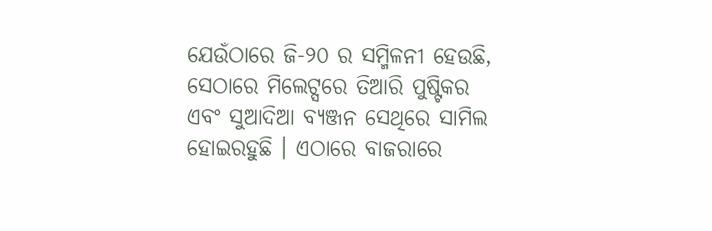ଯେଉଁଠାରେ ଜି-୨୦ ର ସମ୍ମିଳନୀ ହେଉଛି, ସେଠାରେ ମିଲେଟ୍ସରେ ତିଆରି ପୁଷ୍ଟିକର ଏବଂ ସୁଆଦିଆ ବ୍ୟଞ୍ଜନ ସେଥିରେ ସାମିଲ ହୋଇରହୁଛି । ଏଠାରେ ବାଜରାରେ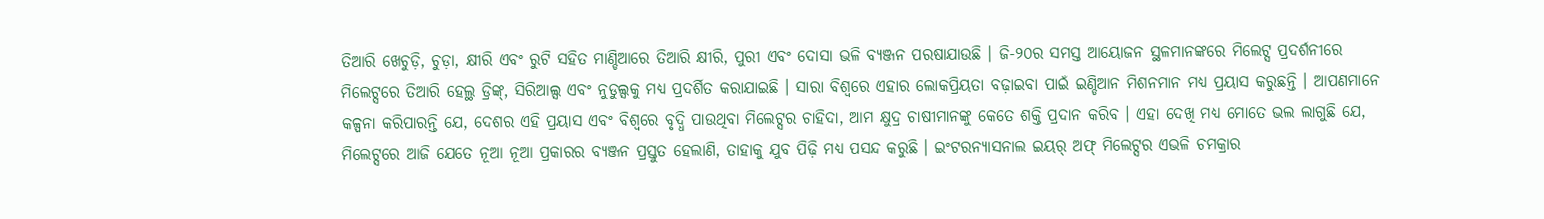ତିଆରି ଖେଚୁଡ଼ି, ଚୁଡ଼ା, କ୍ଷୀରି ଏବଂ ରୁଟି ସହିତ ମାଣ୍ଡିଆରେ ତିଆରି କ୍ଷୀରି, ପୁରୀ ଏବଂ ଦୋସା ଭଳି ବ୍ୟଞ୍ଜନ ପରଷାଯାଉଛି । ଜି-୨୦ର ସମସ୍ତ ଆୟୋଜନ ସ୍ଥଳମାନଙ୍କରେ ମିଲେଟ୍ସ ପ୍ରଦର୍ଶନୀରେ ମିଲେଟ୍ସରେ ତିଆରି ହେଲ୍ଥ ଡ୍ରିଙ୍କ୍, ସିରିଆଲ୍ସ ଏବଂ ନୁଡୁଲ୍ସକୁ ମଧ୍ୟ ପ୍ରଦର୍ଶିତ କରାଯାଇଛି । ସାରା ବିଶ୍ୱରେ ଏହାର ଲୋକପ୍ରିୟତା ବଢ଼ାଇବା ପାଇଁ ଇଣ୍ଡିଆନ ମିଶନମାନ ମଧ୍ୟ ପ୍ରୟାସ କରୁଛନ୍ତି । ଆପଣମାନେ କଳ୍ପନା କରିପାରନ୍ତି ଯେ, ଦେଶର ଏହି ପ୍ରୟାସ ଏବଂ ବିଶ୍ୱରେ ବୃଦ୍ଧି ପାଉଥିବା ମିଲେଟ୍ସର ଚାହିଦା, ଆମ କ୍ଷୁଦ୍ର ଚାଷୀମାନଙ୍କୁ କେତେ ଶକ୍ତି ପ୍ରଦାନ କରିବ । ଏହା ଦେଖି ମଧ୍ୟ ମୋତେ ଭଲ ଲାଗୁଛି ଯେ, ମିଲେଟ୍ସରେ ଆଜି ଯେତେ ନୂଆ ନୂଆ ପ୍ରକାରର ବ୍ୟଞ୍ଜନ ପ୍ରସ୍ତୁତ ହେଲାଣି, ତାହାକୁ ଯୁବ ପିଢ଼ି ମଧ୍ୟ ପସନ୍ଦ କରୁଛି । ଇଂଟରନ୍ୟାସନାଲ ଇୟର୍ ଅଫ୍ ମିଲେଟ୍ସର ଏଭଳି ଚମକ୍ରାର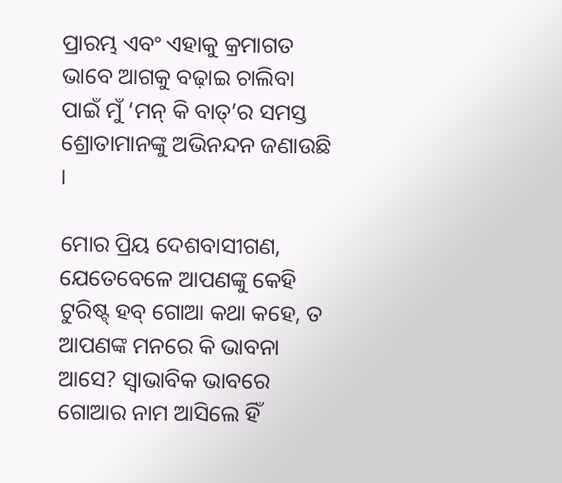ପ୍ରାରମ୍ଭ ଏବଂ ଏହାକୁ କ୍ରମାଗତ ଭାବେ ଆଗକୁ ବଢ଼ାଇ ଚାଲିବା ପାଇଁ ମୁଁ ‘ମନ୍ କି ବାତ୍’ର ସମସ୍ତ ଶ୍ରୋତାମାନଙ୍କୁ ଅଭିନନ୍ଦନ ଜଣାଉଛି ।

ମୋର ପ୍ରିୟ ଦେଶବାସୀଗଣ, ଯେତେବେଳେ ଆପଣଙ୍କୁ କେହି ଟୁରିଷ୍ଟ୍ ହବ୍ ଗୋଆ କଥା କହେ, ତ ଆପଣଙ୍କ ମନରେ କି ଭାବନା ଆସେ? ସ୍ୱାଭାବିକ ଭାବରେ ଗୋଆର ନାମ ଆସିଲେ ହିଁ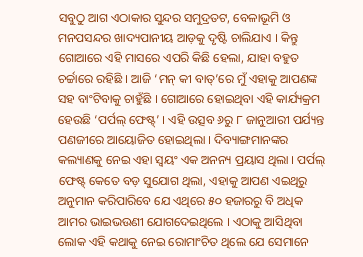ସବୁଠୁ ଆଗ ଏଠାକାର ସୁନ୍ଦର ସମୁଦ୍ରତଟ, ବେଳାଭୂମି ଓ ମନପସନ୍ଦର ଖାଦ୍ୟପାନୀୟ ଆଡ଼କୁ ଦୃଷ୍ଟି ଚାଲିଯାଏ । କିନ୍ତୁ ଗୋଆରେ ଏହି ମାସରେ ଏପରି କିଛି ହେଲା, ଯାହା ବହୁତ ଚର୍ଚ୍ଚାରେ ରହିଛି । ଆଜି ‘ମନ୍ କୀ ବାତ୍’ରେ ମୁଁ ଏହାକୁ ଆପଣଙ୍କ ସହ ବାଂଟିବାକୁ ଚାହୁଁଛି । ଗୋଆରେ ହୋଇଥିବା ଏହି କାର୍ଯ୍ୟକ୍ରମ ହେଉଛି ‘ପର୍ପଲ୍ ଫେଷ୍ଟ୍’ । ଏହି ଉତ୍ସବ ୬ରୁ ୮ ଜାନୁଆରୀ ପର୍ଯ୍ୟନ୍ତ ପଣଜୀରେ ଆୟୋଜିତ ହୋଇଥିଲା । ଦିବ୍ୟାଙ୍ଗମାନଙ୍କର କଲ୍ୟାଣକୁ ନେଇ ଏହା ସ୍ୱୟଂ ଏକ ଅନନ୍ୟ ପ୍ରୟାସ ଥିଲା । ପର୍ପଲ୍ ଫେଷ୍ଟ୍ କେତେ ବଡ଼ ସୁଯୋଗ ଥିଲା, ଏହାକୁ ଆପଣ ଏଇଥିରୁ ଅନୁମାନ କରିପାରିବେ ଯେ ଏଥିରେ ୫୦ ହଜାରରୁ ବି ଅଧିକ ଆମର ଭାଇଭଉଣୀ ଯୋଗଦେଇଥିଲେ । ଏଠାକୁ ଆସିଥିବା ଲୋକ ଏହି କଥାକୁ ନେଇ ରୋମାଂଚିତ ଥିଲେ ଯେ ସେମାନେ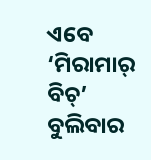ଏବେ ‘ମିରାମାର୍ ବିଚ୍’ ବୁଲିବାର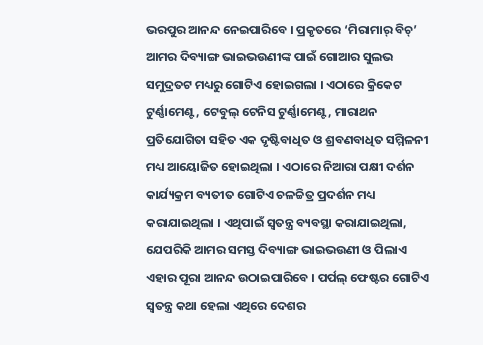ଭରପୁର ଆନନ୍ଦ ନେଇପାରିବେ । ପ୍ରକୃତରେ ‘ମିରାମାର୍ ବିଚ୍’ ଆମର ଦିବ୍ୟାଙ୍ଗ ଭାଇଭଉଣୀଙ୍କ ପାଇଁ ଗୋଆର ସୁଲଭ ସମୁଦ୍ରତଟ ମଧ୍ୟରୁ ଗୋଟିଏ ହୋଇଗଲା । ଏଠାରେ କ୍ରିକେଟ ଟୁର୍ଣ୍ଣାମେଣ୍ଟ, ଟେବୁଲ୍ ଟେନିସ ଟୁର୍ଣ୍ଣାମେଣ୍ଟ, ମାରାଥନ ପ୍ରତିଯୋଗିତା ସହିତ ଏକ ଦୃଷ୍ଟିବାଧିତ ଓ ଶ୍ରବଣବାଧିତ ସମ୍ମିଳନୀ ମଧ୍ୟ ଆୟୋଜିତ ହୋଇଥିଲା । ଏଠାରେ ନିଆରା ପକ୍ଷୀ ଦର୍ଶନ କାର୍ଯ୍ୟକ୍ରମ ବ୍ୟତୀତ ଗୋଟିଏ ଚଳଚ୍ଚିତ୍ର ପ୍ରଦର୍ଶନ ମଧ୍ୟ କରାଯାଇଥିଲା । ଏଥିପାଇଁ ସ୍ୱତନ୍ତ୍ର ବ୍ୟବସ୍ଥା କରାଯାଇଥିଲା, ଯେପରିକି ଆମର ସମସ୍ତ ଦିବ୍ୟାଙ୍ଗ ଭାଇଭଉଣୀ ଓ ପିଲାଏ ଏହାର ପୂରା ଆନନ୍ଦ ଉଠାଇପାରିବେ । ପର୍ପଲ୍ ଫେଷ୍ଟର ଗୋଟିଏ ସ୍ୱତନ୍ତ୍ର କଥା ହେଲା ଏଥିରେ ଦେଶର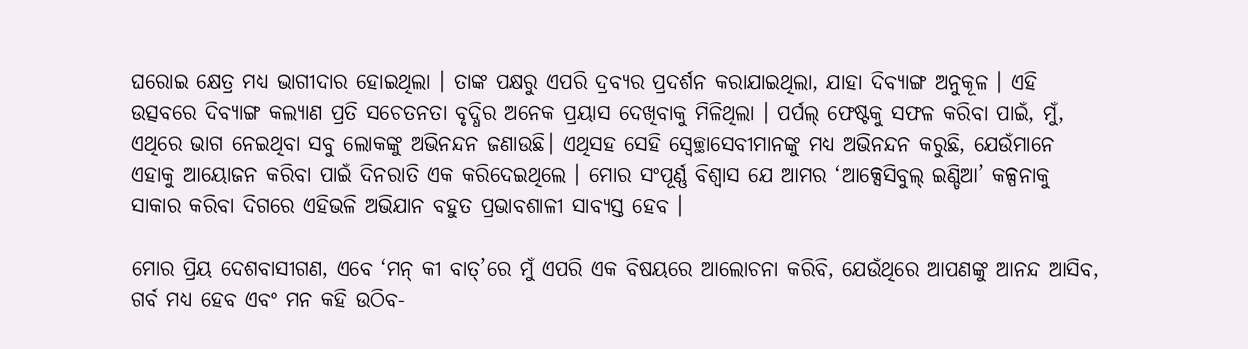ଘରୋଇ କ୍ଷେତ୍ର ମଧ୍ୟ ଭାଗୀଦାର ହୋଇଥିଲା । ତାଙ୍କ ପକ୍ଷରୁ ଏପରି ଦ୍ରବ୍ୟର ପ୍ରଦର୍ଶନ କରାଯାଇଥିଲା, ଯାହା ଦିବ୍ୟାଙ୍ଗ ଅନୁକୂଳ । ଏହି ଉତ୍ସବରେ ଦିବ୍ୟାଙ୍ଗ କଲ୍ୟାଣ ପ୍ରତି ସଚେତନତା ବୃଦ୍ଧିର ଅନେକ ପ୍ରୟାସ ଦେଖିବାକୁ ମିଳିଥିଲା । ପର୍ପଲ୍ ଫେଷ୍ଟକୁ ସଫଳ କରିବା ପାଇଁ, ମୁଁ, ଏଥିରେ ଭାଗ ନେଇଥିବା ସବୁ ଲୋକଙ୍କୁ ଅଭିନନ୍ଦନ ଜଣାଉଛି। ଏଥିସହ ସେହି ସ୍ୱେଚ୍ଛାସେବୀମାନଙ୍କୁ ମଧ୍ୟ ଅଭିନନ୍ଦନ କରୁଛି, ଯେଉଁମାନେ ଏହାକୁ ଆୟୋଜନ କରିବା ପାଇଁ ଦିନରାତି ଏକ କରିଦେଇଥିଲେ । ମୋର ସଂପୂର୍ଣ୍ଣ ବିଶ୍ୱାସ ଯେ ଆମର ‘ଆକ୍ସେସିବୁଲ୍ ଇଣ୍ଡିଆ’ କଳ୍ପନାକୁ ସାକାର କରିବା ଦିଗରେ ଏହିଭଳି ଅଭିଯାନ ବହୁତ ପ୍ରଭାବଶାଳୀ ସାବ୍ୟସ୍ତ ହେବ ।

ମୋର ପ୍ରିୟ ଦେଶବାସୀଗଣ, ଏବେ ‘ମନ୍ କୀ ବାତ୍’ରେ ମୁଁ ଏପରି ଏକ ବିଷୟରେ ଆଲୋଚନା କରିବି, ଯେଉଁଥିରେ ଆପଣଙ୍କୁ ଆନନ୍ଦ ଆସିବ, ଗର୍ବ ମଧ୍ୟ ହେବ ଏବଂ ମନ କହି ଉଠିବ-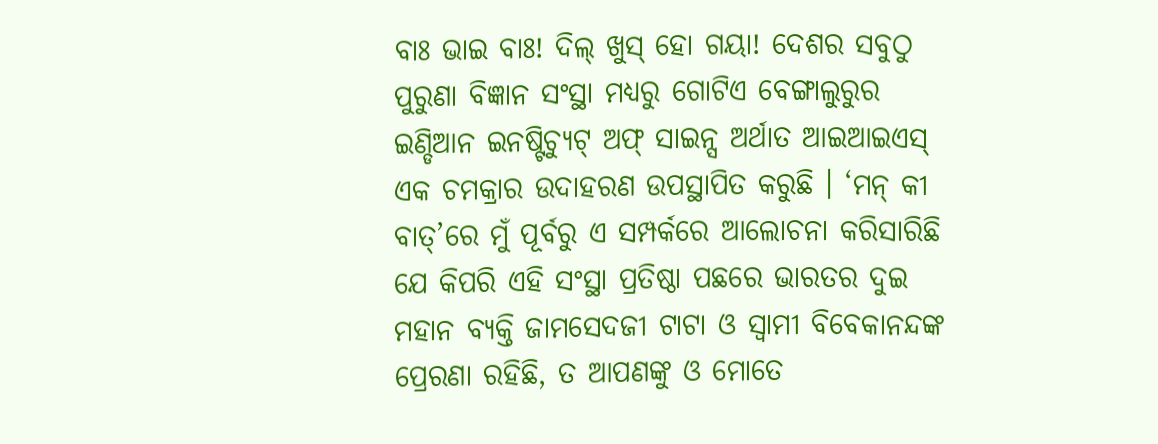ବାଃ ଭାଇ ବାଃ! ଦିଲ୍ ଖୁସ୍ ହୋ ଗୟା! ଦେଶର ସବୁଠୁ ପୁରୁଣା ବିଜ୍ଞାନ ସଂସ୍ଥା ମଧ୍ୟରୁ ଗୋଟିଏ ବେଙ୍ଗାଲୁରୁର ଇଣ୍ଡିଆନ ଇନଷ୍ଟିଚ୍ୟୁଟ୍ ଅଫ୍ ସାଇନ୍ସ ଅର୍ଥାତ ଆଇଆଇଏସ୍ ଏକ ଚମକ୍ରାର ଉଦାହରଣ ଉପସ୍ଥାପିତ କରୁଛି । ‘ମନ୍ କୀ ବାତ୍’ରେ ମୁଁ ପୂର୍ବରୁ ଏ ସମ୍ପର୍କରେ ଆଲୋଚନା କରିସାରିଛି ଯେ କିପରି ଏହି ସଂସ୍ଥା ପ୍ରତିଷ୍ଠା ପଛରେ ଭାରତର ଦୁଇ ମହାନ ବ୍ୟକ୍ତି ଜାମସେଦଜୀ ଟାଟା ଓ ସ୍ୱାମୀ ବିବେକାନନ୍ଦଙ୍କ ପ୍ରେରଣା ରହିଛି, ତ ଆପଣଙ୍କୁ ଓ ମୋତେ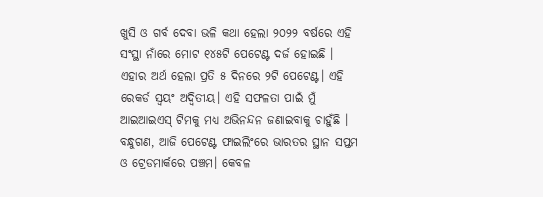ଖୁସି ଓ ଗର୍ବ ଦେବା ଭଳି କଥା ହେଲା ୨୦୨୨ ବର୍ଷରେ ଏହି ସଂସ୍ଥା ନାଁରେ ମୋଟ ୧୪୫ଟି ପେଟେଣ୍ଟ ଦର୍ଜ ହୋଇଛି । ଏହାର ଅର୍ଥ ହେଲା ପ୍ରତି ୫ ଦିନରେ ୨ଟି ପେଟେଣ୍ଟ। ଏହି ରେକର୍ଡ ସ୍ୱୟଂ ଅଦ୍ୱିତୀୟ। ଏହି ସଫଳତା ପାଇଁ ମୁଁ ଆଇଆଇଏସ୍ ଟିମକୁ ମଧ୍ୟ ଅଭିନନ୍ଦନ ଜଣାଇବାକୁ ଚାହୁଁଛି । ବନ୍ଧୁଗଣ, ଆଜି ପେଟେଣ୍ଟ ଫାଇଲିଂରେ ଭାରତର ସ୍ଥାନ ସପ୍ତମ ଓ ଟ୍ରେଡମାର୍କରେ ପଞ୍ଚମ। କେବଳ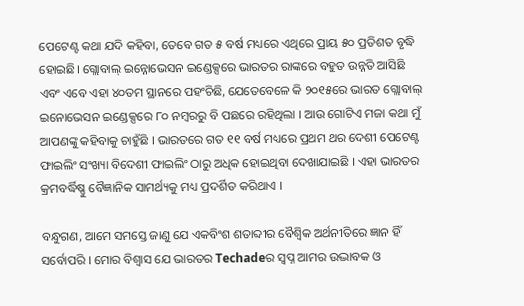ପେଟେଣ୍ଟ କଥା ଯଦି କହିବା, ତେବେ ଗତ ୫ ବର୍ଷ ମଧ୍ୟରେ ଏଥିରେ ପ୍ରାୟ ୫୦ ପ୍ରତିଶତ ବୃଦ୍ଧି ହୋଇଛି। ଗ୍ଲୋବାଲ୍ ଇନ୍ନୋଭେସନ ଇଣ୍ଡେକ୍ସରେ ଭାରତର ରାଙ୍କ‌ରେ ବହୁତ ଉନ୍ନତି ଆସିଛି ଏବଂ ଏବେ ଏହା ୪୦ତମ ସ୍ଥାନରେ ପହଂଚିଛି, ଯେତେବେଳେ କି ୨୦୧୫ରେ ଭାରତ ଗ୍ଲୋବାଲ୍ ଇନୋଭେସନ ଇଣ୍ଡେକ୍ସରେ ୮୦ ନମ୍ବରରୁ ବି ପଛରେ ରହିଥିଲା । ଆଉ ଗୋଟିଏ ମଜା କଥା ମୁଁ ଆପଣଙ୍କୁ କହିବାକୁ ଚାହୁଁଛି । ଭାରତରେ ଗତ ୧୧ ବର୍ଷ ମଧ୍ୟରେ ପ୍ରଥମ ଥର ଦେଶୀ ପେଟେଣ୍ଟ ଫାଇଲିଂ ସଂଖ୍ୟା ବିଦେଶୀ ଫାଇଲିଂ ଠାରୁ ଅଧିକ ହୋଇଥିବା ଦେଖାଯାଇଛି । ଏହା ଭାରତର କ୍ରମବର୍ଦ୍ଧିଷ୍ଣୁ ବୈଜ୍ଞାନିକ ସାମର୍ଥ୍ୟକୁ ମଧ୍ୟ ପ୍ରଦର୍ଶିତ କରିଥାଏ ।

ବନ୍ଧୁଗଣ, ଆମେ ସମସ୍ତେ ଜାଣୁ ଯେ ଏକବିଂଶ ଶତାବ୍ଦୀର ବୈଶ୍ୱିକ ଅର୍ଥନୀତିରେ ଜ୍ଞାନ ହିଁ ସର୍ବୋପରି । ମୋର ବିଶ୍ୱାସ ଯେ ଭାରତର Techadeର ସ୍ୱପ୍ନ ଆମର ଉଦ୍ଭାବକ ଓ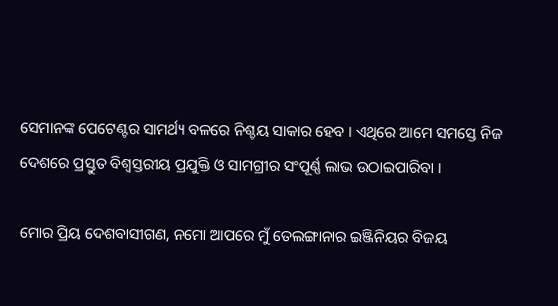ସେମାନଙ୍କ ପେଟେଣ୍ଟର ସାମର୍ଥ୍ୟ ବଳରେ ନିଶ୍ଚୟ ସାକାର ହେବ । ଏଥିରେ ଆମେ ସମସ୍ତେ ନିଜ ଦେଶରେ ପ୍ରସ୍ତୁତ ବିଶ୍ୱସ୍ତରୀୟ ପ୍ରଯୁକ୍ତି ଓ ସାମଗ୍ରୀର ସଂପୂର୍ଣ୍ଣ ଲାଭ ଉଠାଇପାରିବା ।

ମୋର ପ୍ରିୟ ଦେଶବାସୀଗଣ, ନମୋ ଆପରେ ମୁଁ ତେଲଙ୍ଗାନାର ଇଞ୍ଜିନିୟର ବିଜୟ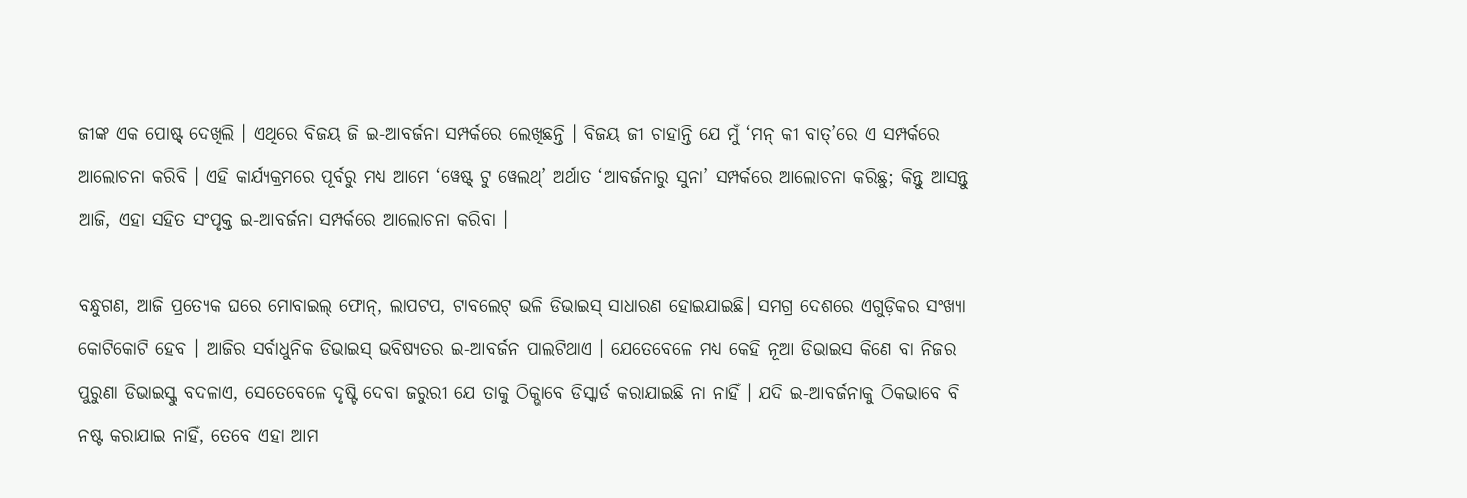ଜୀଙ୍କ ଏକ ପୋଷ୍ଟ୍ ଦେଖିଲି । ଏଥିରେ ବିଜୟ ଜି ଇ-ଆବର୍ଜନା ସମ୍ପର୍କରେ ଲେଖିଛନ୍ତି । ବିଜୟ ଜୀ ଚାହାନ୍ତି ଯେ ମୁଁ ‘ମନ୍ କୀ ବାତ୍’ରେ ଏ ସମ୍ପର୍କରେ ଆଲୋଚନା କରିବି । ଏହି କାର୍ଯ୍ୟକ୍ରମରେ ପୂର୍ବରୁ ମଧ୍ୟ ଆମେ ‘ୱେଷ୍ଟ୍ ଟୁ ୱେଲଥ୍’ ଅର୍ଥାତ ‘ଆବର୍ଜନାରୁ ସୁନା’ ସମ୍ପର୍କରେ ଆଲୋଚନା କରିଛୁ; କିନ୍ତୁ ଆସନ୍ତୁ ଆଜି, ଏହା ସହିତ ସଂପୃକ୍ତ ଇ-ଆବର୍ଜନା ସମ୍ପର୍କରେ ଆଲୋଚନା କରିବା ।

ବନ୍ଧୁଗଣ, ଆଜି ପ୍ରତ୍ୟେକ ଘରେ ମୋବାଇଲ୍ ଫୋନ୍, ଲାପଟପ, ଟାବଲେଟ୍ ଭଳି ଡିଭାଇସ୍ ସାଧାରଣ ହୋଇଯାଇଛି। ସମଗ୍ର ଦେଶରେ ଏଗୁଡ଼ିକର ସଂଖ୍ୟା କୋଟିକୋଟି ହେବ । ଆଜିର ସର୍ବାଧୁନିକ ଡିଭାଇସ୍ ଭବିଷ୍ୟତର ଇ-ଆବର୍ଜନ ପାଲଟିଥାଏ । ଯେତେବେଳେ ମଧ୍ୟ କେହି ନୂଆ ଡିଭାଇସ କିଣେ ବା ନିଜର ପୁରୁଣା ଡିଭାଇସ୍କୁ ବଦଳାଏ, ସେତେବେଳେ ଦୃଷ୍ଟି ଦେବା ଜରୁରୀ ଯେ ତାକୁ ଠିକ୍ଭାବେ ଡିସ୍କାର୍ଡ କରାଯାଇଛି ନା ନାହିଁ । ଯଦି ଇ-ଆବର୍ଜନାକୁ ଠିକଭାବେ ବି ନଷ୍ଟ କରାଯାଇ ନାହିଁ, ତେବେ ଏହା ଆମ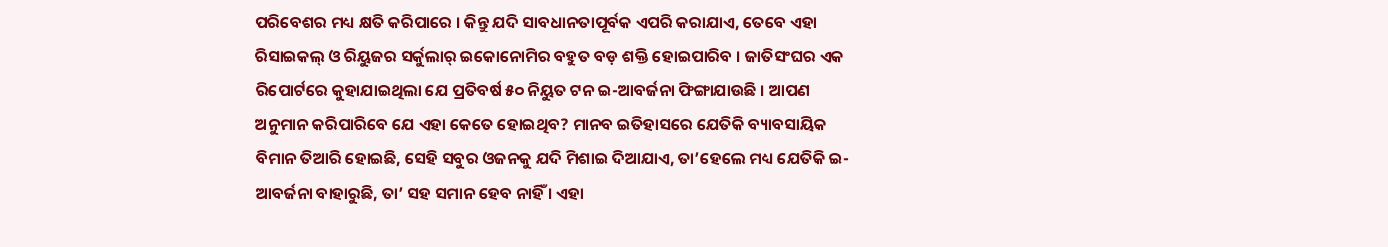ପରିବେଶର ମଧ୍ୟ କ୍ଷତି କରିପାରେ । କିନ୍ତୁ ଯଦି ସାବଧାନତାପୂର୍ବକ ଏପରି କରାଯାଏ, ତେବେ ଏହା ରିସାଇକଲ୍ ଓ ରିୟୁଜର ସର୍କୁଲାର୍ ଇକୋନୋମିର ବହୁତ ବଡ଼ ଶକ୍ତି ହୋଇପାରିବ । ଜାତିସଂଘର ଏକ ରିପୋର୍ଟରେ କୁହାଯାଇଥିଲା ଯେ ପ୍ରତିବର୍ଷ ୫୦ ନିୟୁତ ଟନ ଇ-ଆବର୍ଜନା ଫିଙ୍ଗାଯାଉଛି । ଆପଣ ଅନୁମାନ କରିପାରିବେ ଯେ ଏହା କେତେ ହୋଇଥିବ? ମାନବ ଇତିହାସରେ ଯେତିକି ବ୍ୟାବସାୟିକ ବିମାନ ତିଆରି ହୋଇଛି, ସେହି ସବୁର ଓଜନକୁ ଯଦି ମିଶାଇ ଦିଆଯାଏ, ତା’ହେଲେ ମଧ୍ୟ ଯେତିକି ଇ-ଆବର୍ଜନା ବାହାରୁଛି, ତା’ ସହ ସମାନ ହେବ ନାହିଁ । ଏହା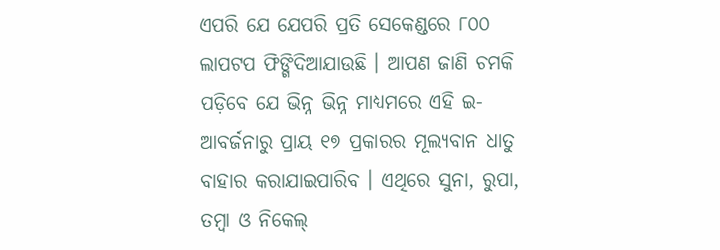ଏପରି ଯେ ଯେପରି ପ୍ରତି ସେକେଣ୍ଡରେ ୮୦୦ ଲାପଟପ ଫିଙ୍ଗିଦିଆଯାଉଛି । ଆପଣ ଜାଣି ଚମକି ପଡ଼ିବେ ଯେ ଭିନ୍ନ ଭିନ୍ନ ମାଧ୍ୟମରେ ଏହି ଇ-ଆବର୍ଜନାରୁ ପ୍ରାୟ ୧୭ ପ୍ରକାରର ମୂଲ୍ୟବାନ ଧାତୁ ବାହାର କରାଯାଇପାରିବ । ଏଥିରେ ସୁନା, ରୁପା, ତମ୍ବା ଓ ନିକେଲ୍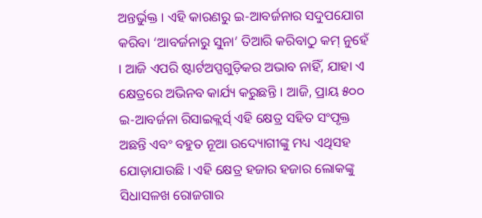ଅନ୍ତର୍ଭୁକ୍ତ। ଏହି କାରଣରୁ ଇ-ଆବର୍ଜନାର ସଦୁପଯୋଗ କରିବା ‘ଆବର୍ଜନାରୁ ସୁନା’ ତିଆରି କରିବାଠୁ କମ୍ ନୁହେଁ । ଆଜି ଏପରି ଷ୍ଟାର୍ଟଅପ୍ସଗୁଡ଼ିକର ଅଭାବ ନାହିଁ, ଯାହା ଏ କ୍ଷେତ୍ରରେ ଅଭିନବ କାର୍ଯ୍ୟ କରୁଛନ୍ତି । ଆଜି, ପ୍ରାୟ ୫୦୦ ଇ-ଆବର୍ଜନା ରିସାଇକ୍ଲର୍ସ୍ ଏହି କ୍ଷେତ୍ର ସହିତ ସଂପୃକ୍ତ ଅଛନ୍ତି ଏବଂ ବହୁତ ନୂଆ ଉଦ୍ୟୋଗୀଙ୍କୁ ମଧ୍ୟ ଏଥିସହ ଯୋଡ଼ାଯାଉଛି । ଏହି କ୍ଷେତ୍ର ହଜାର ହଜାର ଲୋକଙ୍କୁ ସିଧାସଳଖ ରୋଜଗାର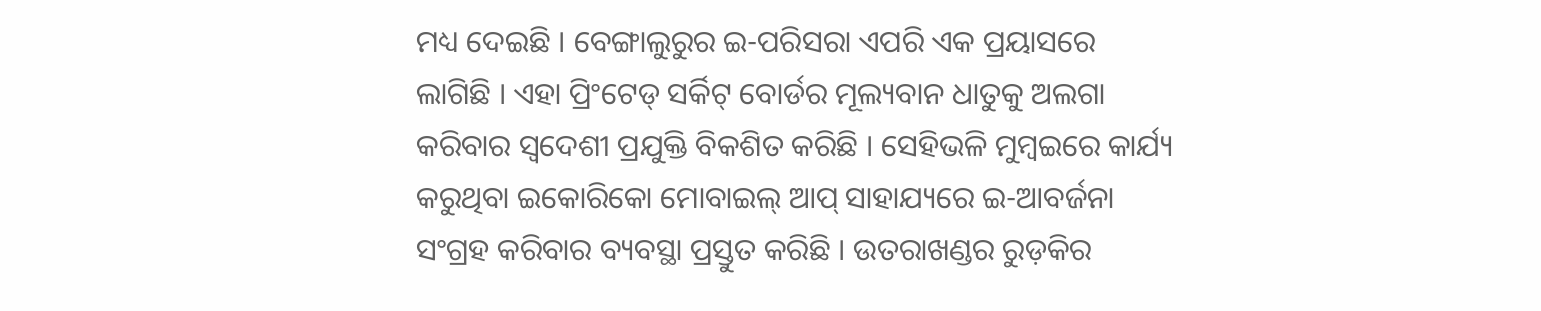ମଧ୍ୟ ଦେଇଛି । ବେଙ୍ଗାଲୁରୁର ଇ-ପରିସରା ଏପରି ଏକ ପ୍ରୟାସରେ ଲାଗିଛି । ଏହା ପ୍ରିଂଟେଡ୍ ସର୍କିଟ୍ ବୋର୍ଡର ମୂଲ୍ୟବାନ ଧାତୁକୁ ଅଲଗା କରିବାର ସ୍ୱଦେଶୀ ପ୍ରଯୁକ୍ତି ବିକଶିତ କରିଛି । ସେହିଭଳି ମୁମ୍ବଇରେ କାର୍ଯ୍ୟ କରୁଥିବା ଇକୋରିକୋ ମୋବାଇଲ୍ ଆପ୍ ସାହାଯ୍ୟରେ ଇ-ଆବର୍ଜନା ସଂଗ୍ରହ କରିବାର ବ୍ୟବସ୍ଥା ପ୍ରସ୍ତୁତ କରିଛି । ଉତରାଖଣ୍ଡର ରୁଡ଼କିର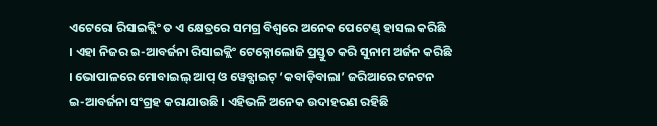ଏଟେରୋ ରିସାଇକ୍ଲିଂ ତ ଏ କ୍ଷେତ୍ରରେ ସମଗ୍ର ବିଶ୍ୱରେ ଅନେକ ପେଟେଣ୍ଡ୍ ହାସଲ କରିଛି । ଏହା ନିଜର ଇ-ଆବର୍ଜନା ରିସାଇକ୍ଲିଂ ଟେକ୍ନୋଲୋଜି ପ୍ରସ୍ତୁତ କରି ସୁନାମ ଅର୍ଜନ କରିଛି । ଭୋପାଳରେ ମୋବାଇଲ୍ ଆପ୍ ଓ ୱେବ୍ସାଇଟ୍ ‘କବାଡ଼ିବାଲା’ ଜରିଆରେ ଟନଟନ ଇ-ଆବର୍ଜନା ସଂଗ୍ରହ କରାଯାଉଛି । ଏହିଭଳି ଅନେକ ଉଦାହରଣ ରହିଛି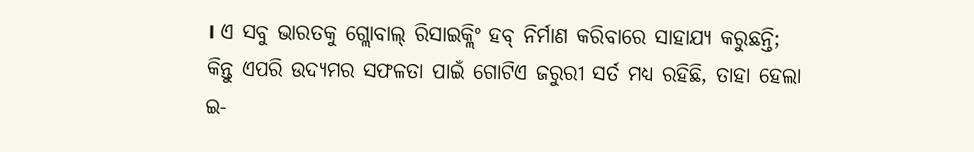। ଏ ସବୁ ଭାରତକୁ ଗ୍ଲୋବାଲ୍ ରିସାଇକ୍ଲିଂ ହବ୍ ନିର୍ମାଣ କରିବାରେ ସାହାଯ୍ୟ କରୁଛନ୍ତି; କିନ୍ତୁ ଏପରି ଉଦ୍ୟମର ସଫଳତା ପାଇଁ ଗୋଟିଏ ଜରୁରୀ ସର୍ତ ମଧ୍ୟ ରହିଛି, ତାହା ହେଲା ଇ-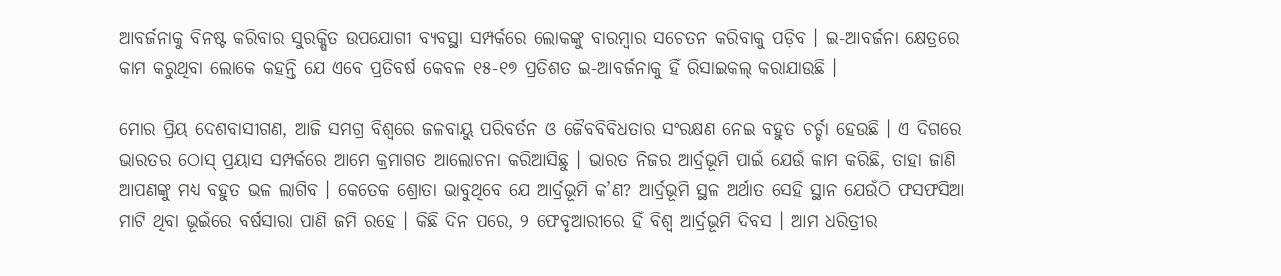ଆବର୍ଜନାକୁ ବିନଷ୍ଟ କରିବାର ସୁରକ୍ଷିତ ଉପଯୋଗୀ ବ୍ୟବସ୍ଥା ସମ୍ପର୍କରେ ଲୋକଙ୍କୁ ବାରମ୍ବାର ସଚେତନ କରିବାକୁ ପଡ଼ିବ । ଇ-ଆବର୍ଜନା କ୍ଷେତ୍ରରେ କାମ କରୁଥିବା ଲୋକେ କହନ୍ତି ଯେ ଏବେ ପ୍ରତିବର୍ଷ କେବଳ ୧୫-୧୭ ପ୍ରତିଶତ ଇ-ଆବର୍ଜନାକୁ ହିଁ ରିସାଇକଲ୍ କରାଯାଉଛି ।

ମୋର ପ୍ରିୟ ଦେଶବାସୀଗଣ, ଆଜି ସମଗ୍ର ବିଶ୍ୱରେ ଜଳବାୟୁ ପରିବର୍ତନ ଓ ଜୈବବିବିଧତାର ସଂରକ୍ଷଣ ନେଇ ବହୁତ ଚର୍ଚ୍ଚା ହେଉଛି । ଏ ଦିଗରେ ଭାରତର ଠୋସ୍ ପ୍ରୟାସ ସମ୍ପର୍କରେ ଆମେ କ୍ରମାଗତ ଆଲୋଚନା କରିଆସିଛୁ । ଭାରତ ନିଜର ଆର୍ଦ୍ରଭୂମି ପାଇଁ ଯେଉଁ କାମ କରିଛି, ତାହା ଜାଣି ଆପଣଙ୍କୁ ମଧ୍ୟ ବହୁତ ଭଳ ଲାଗିବ । କେତେକ ଶ୍ରୋତା ଭାବୁଥିବେ ଯେ ଆର୍ଦ୍ରଭୂମି କ’ଣ? ଆର୍ଦ୍ରଭୂମି ସ୍ଥଳ ଅର୍ଥାତ ସେହି ସ୍ଥାନ ଯେଉଁଠି ଫସଫସିଆ ମାଟି ଥିବା ଭୂଇଁରେ ବର୍ଷସାରା ପାଣି ଜମି ରହେ । କିଛି ଦିନ ପରେ, ୨ ଫେବୃଆରୀରେ ହିଁ ବିଶ୍ୱ ଆର୍ଦ୍ରଭୂମି ଦିବସ । ଆମ ଧରିତ୍ରୀର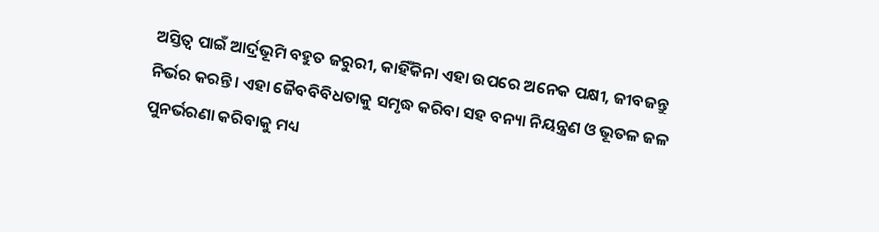ଅସ୍ତିତ୍ୱ ପାଇଁ ଆର୍ଦ୍ରଭୂମି ବହୁତ ଜରୁରୀ, କାହିଁକିନା ଏହା ଉପରେ ଅନେକ ପକ୍ଷୀ, ଜୀବଜନ୍ତୁ ନିର୍ଭର କରନ୍ତି। ଏହା ଜୈବବିବିଧତାକୁ ସମୃଦ୍ଧ କରିବା ସହ ବନ୍ୟା ନିୟନ୍ତ୍ରଣ ଓ ଭୂତଳ ଜଳ ପୁନର୍ଭରଣା କରିବାକୁ ମଧ୍ୟ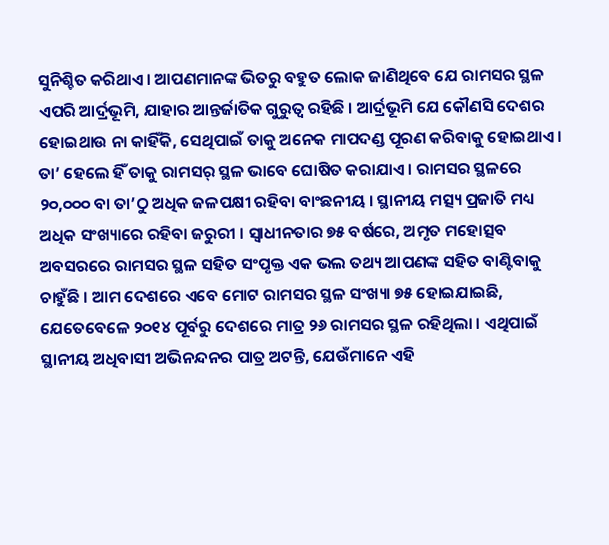ସୁନିଶ୍ଚିତ କରିଥାଏ। ଆପଣମାନଙ୍କ ଭିତରୁ ବହୁତ ଲୋକ ଜାଣିଥିବେ ଯେ ରାମସର ସ୍ଥଳ ଏପରି ଆର୍ଦ୍ରଭୂମି, ଯାହାର ଆନ୍ତର୍ଜାତିକ ଗୁରୁତ୍ୱ ରହିଛି । ଆର୍ଦ୍ରଭୂମି ଯେ କୌଣସି ଦେଶର ହୋଇଥାଉ ନା କାହିଁକି, ସେଥିପାଇଁ ତାକୁ ଅନେକ ମାପଦଣ୍ଡ ପୂରଣ କରିବାକୁ ହୋଇଥାଏ । ତା’ ହେଲେ ହିଁ ତାକୁ ରାମସର୍ ସ୍ଥଳ ଭାବେ ଘୋଷିତ କରାଯାଏ । ରାମସର ସ୍ଥଳରେ ୨୦,୦୦୦ ବା ତା’ଠୁ ଅଧିକ ଜଳପକ୍ଷୀ ରହିବା ବାଂଛନୀୟ । ସ୍ଥାନୀୟ ମତ୍ସ୍ୟ ପ୍ରଜାତି ମଧ୍ୟ ଅଧିକ ସଂଖ୍ୟାରେ ରହିବା ଜରୁରୀ । ସ୍ୱାଧୀନତାର ୭୫ ବର୍ଷରେ, ଅମୃତ ମହୋତ୍ସବ ଅବସରରେ ରାମସର ସ୍ଥଳ ସହିତ ସଂପୃକ୍ତ ଏକ ଭଲ ତଥ୍ୟ ଆପଣଙ୍କ ସହିତ ବାଣ୍ଟିବାକୁ ଚାହୁଁଛି । ଆମ ଦେଶରେ ଏବେ ମୋଟ ରାମସର ସ୍ଥଳ ସଂଖ୍ୟା ୭୫ ହୋଇଯାଇଛି, ଯେତେବେଳେ ୨୦୧୪ ପୂର୍ବରୁ ଦେଶରେ ମାତ୍ର ୨୬ ରାମସର ସ୍ଥଳ ରହିଥିଲା । ଏଥିପାଇଁ ସ୍ଥାନୀୟ ଅଧିବାସୀ ଅଭିନନ୍ଦନର ପାତ୍ର ଅଟନ୍ତି, ଯେଉଁମାନେ ଏହି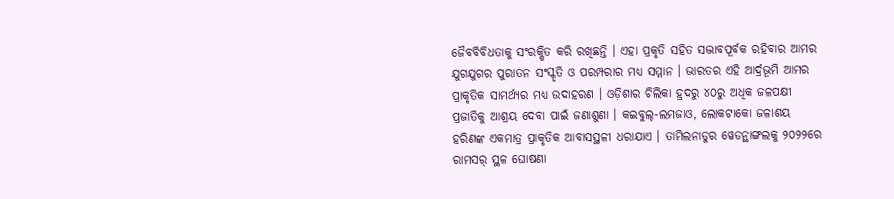ଜୈବବିବିଧତାକୁ ସଂରକ୍ଷିତ କରି ରଖିଛନ୍ତି । ଏହା ପ୍ରକୃତି ସହିତ ସଦ୍ଭାବପୂର୍ବକ ରହିବାର ଆମର ଯୁଗଯୁଗର ପୁରାତନ ସଂସ୍କୃତି ଓ ପରମ୍ପରାର ମଧ୍ୟ ସମ୍ମାନ । ଭାରତର ଏହି ଆର୍ଦ୍ରଭୂମି ଆମର ପ୍ରାକୃତିକ ସାମର୍ଥ୍ୟର ମଧ୍ୟ ଉଦାହରଣ । ଓଡ଼ିଶାର ଚିଲିକା ହ୍ରଦରୁ ୪୦ରୁ ଅଧିକ ଜଳପକ୍ଷୀ ପ୍ରଜାତିକୁ ଆଶ୍ରୟ ଦେବା ପାଇଁ ଜଣାଶୁଣା । କଇବୁଲ୍-ଲମଜାଓ, ଲୋକଟାକୋ ଜଳାଶୟ ହରିଣଙ୍କ ଏକମାତ୍ର ପ୍ରାକୃତିକ ଆବାସସ୍ଥଳୀ ଧରାଯାଏ । ତାମିଲନାଡୁର ୱେଡନ୍ଥାଙ୍ଗଲକୁ ୨୦୨୨ରେ ରାମସର୍ ସ୍ଥଳ ଘୋଷଣା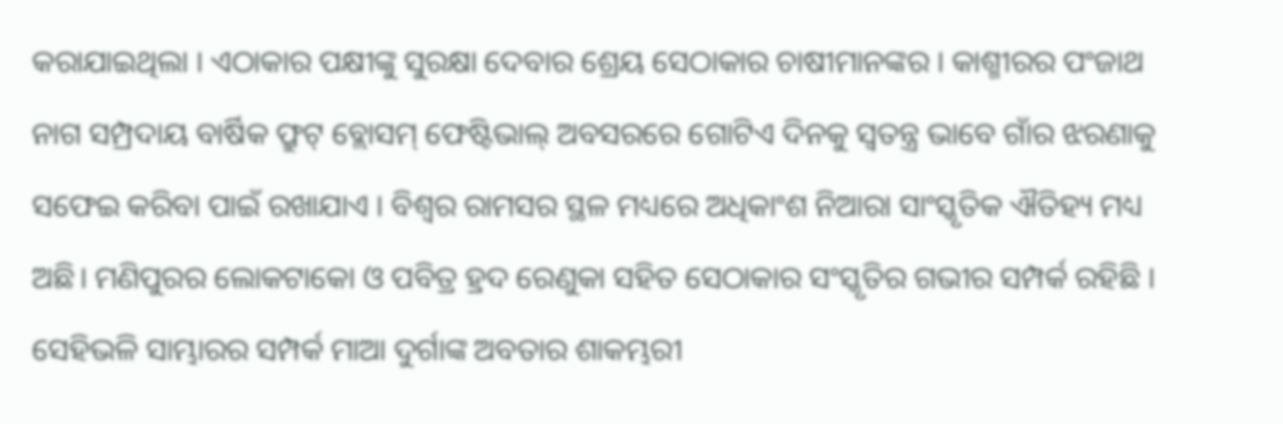କରାଯାଇଥିଲା । ଏଠାକାର ପକ୍ଷୀଙ୍କୁ ସୁରକ୍ଷା ଦେବାର ଶ୍ରେୟ ସେଠାକାର ଚାଷୀମାନଙ୍କର । କାଶ୍ମୀରର ପଂଜାଥ ନାଗ ସମ୍ପ୍ରଦାୟ ବାର୍ଷିକ ଫ୍ରୁଟ୍ ବ୍ଲୋସମ୍ ଫେଷ୍ଟିଭାଲ୍ ଅବସରରେ ଗୋଟିଏ ଦିନକୁ ସ୍ୱତନ୍ତ୍ର ଭାବେ ଗାଁର ଝରଣାକୁ ସଫେଇ କରିବା ପାଇଁ ରଖାଯାଏ । ବିଶ୍ୱର ରାମସର ସ୍ଥଳ ମଧ୍ୟରେ ଅଧିକାଂଶ ନିଆରା ସାଂସ୍କୃତିକ ଐତିହ୍ୟ ମଧ୍ୟ ଅଛି। ମଣିପୁରର ଲୋକଟାକୋ ଓ ପବିତ୍ର ହ୍ରଦ ରେଣୁକା ସହିତ ସେଠାକାର ସଂସ୍କୃତିର ଗଭୀର ସମ୍ପର୍କ ରହିଛି । ସେହିଭଳି ସାମ୍ଭାରର ସମ୍ପର୍କ ମାଆ ଦୁର୍ଗାଙ୍କ ଅବତାର ଶାକମ୍ଭରୀ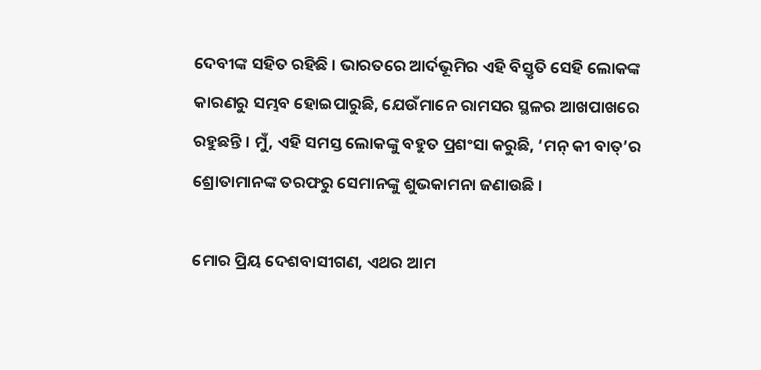ଦେବୀଙ୍କ ସହିତ ରହିଛି । ଭାରତରେ ଆର୍ଦଭୂମିର ଏହି ବିସ୍ତୃତି ସେହି ଲୋକଙ୍କ କାରଣରୁ ସମ୍ଭବ ହୋଇପାରୁଛି, ଯେଉଁମାନେ ରାମସର ସ୍ଥଳର ଆଖପାଖରେ ରହୁଛନ୍ତି । ମୁଁ, ଏହି ସମସ୍ତ ଲୋକଙ୍କୁ ବହୁତ ପ୍ରଶଂସା କରୁଛି, ‘ମନ୍ କୀ ବାତ୍’ର ଶ୍ରୋତାମାନଙ୍କ ତରଫରୁ ସେମାନଙ୍କୁ ଶୁଭକାମନା ଜଣାଉଛି ।

ମୋର ପ୍ରିୟ ଦେଶବାସୀଗଣ, ଏଥର ଆମ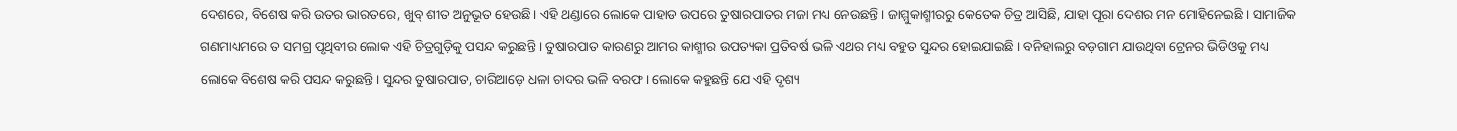ଦେଶରେ, ବିଶେଷ କରି ଉତର ଭାରତରେ, ଖୁବ୍ ଶୀତ ଅନୁଭୂତ ହେଉଛି। ଏହି ଥଣ୍ଡାରେ ଲୋକେ ପାହାଡ ଉପରେ ତୁଷାରପାତର ମଜା ମଧ୍ୟ ନେଉଛନ୍ତି । ଜାମ୍ମୁକାଶ୍ମୀରରୁ କେତେକ ଚିତ୍ର ଆସିଛି, ଯାହା ପୂରା ଦେଶର ମନ ମୋହିନେଇଛି । ସାମାଜିକ ଗଣମାଧ୍ୟମରେ ତ ସମଗ୍ର ପୃଥିବୀର ଲୋକ ଏହି ଚିତ୍ରଗୁଡ଼ିକୁ ପସନ୍ଦ କରୁଛନ୍ତି । ତୁଷାରପାତ କାରଣରୁ ଆମର କାଶ୍ମୀର ଉପତ୍ୟକା ପ୍ରତିବର୍ଷ ଭଳି ଏଥର ମଧ୍ୟ ବହୁତ ସୁନ୍ଦର ହୋଇଯାଇଛି । ବନିହାଲରୁ ବଡ଼ଗାମ ଯାଉଥିବା ଟ୍ରେନର ଭିଡିଓକୁ ମଧ୍ୟ ଲୋକେ ବିଶେଷ କରି ପସନ୍ଦ କରୁଛନ୍ତି। ସୁନ୍ଦର ତୁଷାରପାତ, ଚାରିଆଡ଼େ ଧଳା ଚାଦର ଭଳି ବରଫ । ଲୋକେ କହୁଛନ୍ତି ଯେ ଏହି ଦୃଶ୍ୟ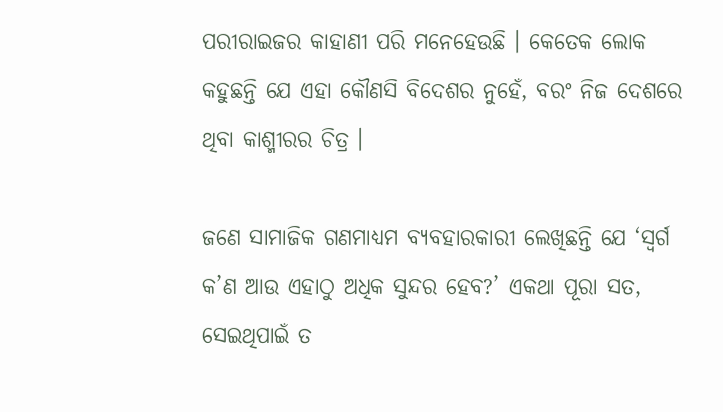ପରୀରାଇଜର କାହାଣୀ ପରି ମନେହେଉଛି । କେତେକ ଲୋକ କହୁଛନ୍ତି ଯେ ଏହା କୌଣସି ବିଦେଶର ନୁହେଁ, ବରଂ ନିଜ ଦେଶରେ ଥିବା କାଶ୍ମୀରର ଚିତ୍ର ।

ଜଣେ ସାମାଜିକ ଗଣମାଧ୍ୟମ ବ୍ୟବହାରକାରୀ ଲେଖିଛନ୍ତି ଯେ ‘ସ୍ୱର୍ଗ କ’ଣ ଆଉ ଏହାଠୁ ଅଧିକ ସୁନ୍ଦର ହେବ?’ ଏକଥା ପୂରା ସତ, ସେଇଥିପାଇଁ ତ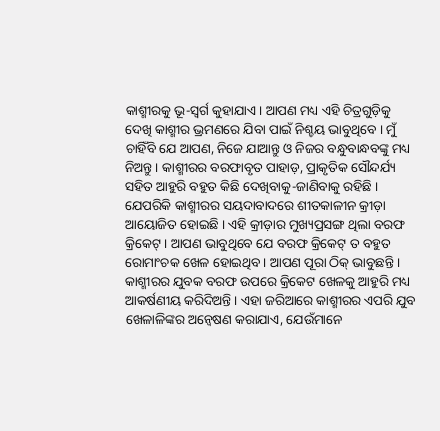କାଶ୍ମୀରକୁ ଭୂ-ସ୍ୱର୍ଗ କୁହାଯାଏ । ଆପଣ ମଧ୍ୟ ଏହି ଚିତ୍ରଗୁଡ଼ିକୁ ଦେଖି କାଶ୍ମୀର ଭ୍ରମଣରେ ଯିବା ପାଇଁ ନିଶ୍ଚୟ ଭାବୁଥିବେ । ମୁଁ ଚାହିଁବି ଯେ ଆପଣ, ନିଜେ ଯାଆନ୍ତୁ ଓ ନିଜର ବନ୍ଧୁବାନ୍ଧବଙ୍କୁ ମଧ୍ୟ ନିଅନ୍ତୁ । କାଶ୍ମୀରର ବରଫାବୃତ ପାହାଡ଼, ପ୍ରାକୃତିକ ସୌନ୍ଦର୍ଯ୍ୟ ସହିତ ଆହୁରି ବହୁତ କିଛି ଦେଖିବାକୁ-ଜାଣିବାକୁ ରହିଛି । ଯେପରିକି କାଶ୍ମୀରର ସୟଦାବାଦରେ ଶୀତକାଳୀନ କ୍ରୀଡ଼ା ଆୟୋଜିତ ହୋଇଛି । ଏହି କ୍ରୀଡ଼ାର ମୁଖ୍ୟପ୍ରସଙ୍ଗ ଥିଲା ବରଫ କ୍ରିକେଟ୍ । ଆପଣ ଭାବୁଥିବେ ଯେ ବରଫ କ୍ରିକେଟ୍ ତ ବହୁତ ରୋମାଂଚକ ଖେଳ ହୋଇଥିବ । ଆପଣ ପୂରା ଠିକ୍ ଭାବୁଛନ୍ତି । କାଶ୍ମୀରର ଯୁବକ ବରଫ ଉପରେ କ୍ରିକେଟ ଖେଳକୁ ଆହୁରି ମଧ୍ୟ ଆକର୍ଷଣୀୟ କରିଦିଅନ୍ତି । ଏହା ଜରିଆରେ କାଶ୍ମୀରର ଏପରି ଯୁବ ଖେଳାଳିଙ୍କର ଅନ୍ୱେଷଣ କରାଯାଏ, ଯେଉଁମାନେ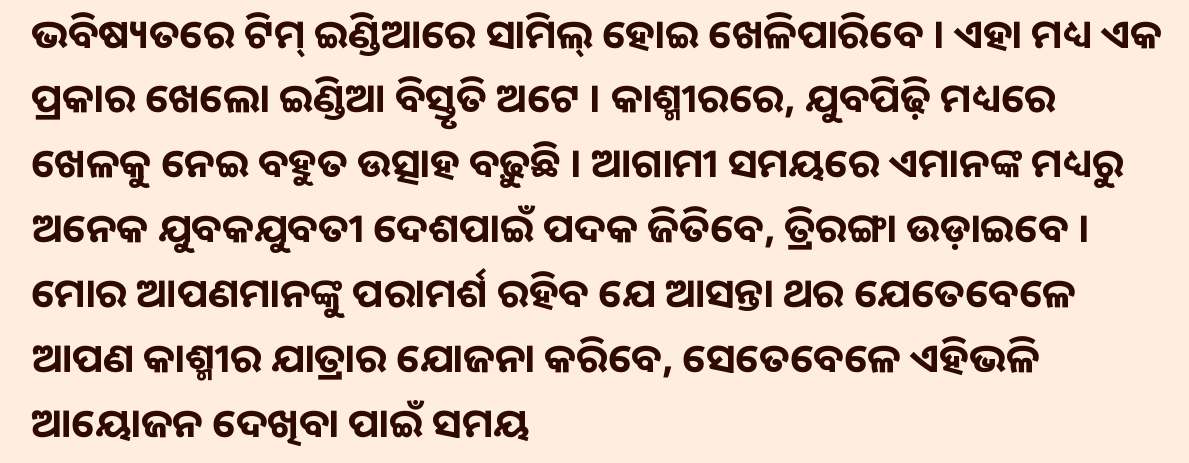ଭବିଷ୍ୟତରେ ଟିମ୍ ଇଣ୍ଡିଆରେ ସାମିଲ୍ ହୋଇ ଖେଳିପାରିବେ । ଏହା ମଧ୍ୟ ଏକ ପ୍ରକାର ଖେଲୋ ଇଣ୍ଡିଆ ବିସ୍ତୃତି ଅଟେ । କାଶ୍ମୀରରେ, ଯୁବପିଢ଼ି ମଧ୍ୟରେ ଖେଳକୁ ନେଇ ବହୁତ ଉତ୍ସାହ ବଢ଼ୁଛି । ଆଗାମୀ ସମୟରେ ଏମାନଙ୍କ ମଧ୍ୟରୁ ଅନେକ ଯୁବକଯୁବତୀ ଦେଶପାଇଁ ପଦକ ଜିତିବେ, ତ୍ରିରଙ୍ଗା ଉଡ଼ାଇବେ । ମୋର ଆପଣମାନଙ୍କୁ ପରାମର୍ଶ ରହିବ ଯେ ଆସନ୍ତା ଥର ଯେତେବେଳେ ଆପଣ କାଶ୍ମୀର ଯାତ୍ରାର ଯୋଜନା କରିବେ, ସେତେବେଳେ ଏହିଭଳି ଆୟୋଜନ ଦେଖିବା ପାଇଁ ସମୟ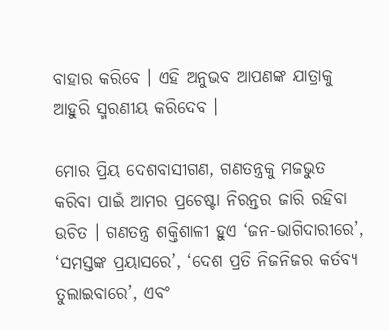ବାହାର କରିବେ । ଏହି ଅନୁଭବ ଆପଣଙ୍କ ଯାତ୍ରାକୁ ଆହୁରି ସ୍ମରଣୀୟ କରିଦେବ ।

ମୋର ପ୍ରିୟ ଦେଶବାସୀଗଣ, ଗଣତନ୍ତ୍ରକୁ ମଜଭୁତ କରିବା ପାଇଁ ଆମର ପ୍ରଚେଷ୍ଟା ନିରନ୍ତର ଜାରି ରହିବା ଉଚିତ । ଗଣତନ୍ତ୍ର ଶକ୍ତିଶାଳୀ ହୁଏ ‘ଜନ-ଭାଗିଦାରୀରେ’, ‘ସମସ୍ତଙ୍କ ପ୍ରୟାସରେ’, ‘ଦେଶ ପ୍ରତି ନିଜନିଜର କର୍ତବ୍ୟ ତୁଲାଇବାରେ’, ଏବଂ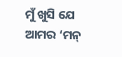ମୁଁ ଖୁସି ଯେ ଆମର ‘ମନ୍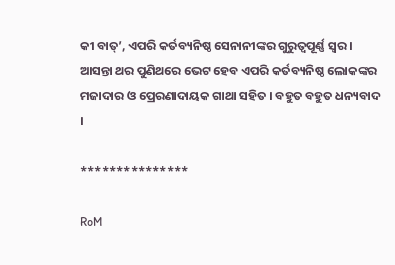କୀ ବାତ୍’, ଏପରି କର୍ତବ୍ୟନିଷ୍ଠ ସେନାନୀଙ୍କର ଗୁରୁତ୍ୱପୂର୍ଣ୍ଣ ସ୍ୱର । ଆସନ୍ତା ଥର ପୁଣିଥରେ ଭେଟ ହେବ ଏପରି କର୍ତବ୍ୟନିଷ୍ଠ ଲୋକଙ୍କର ମଜାଦାର ଓ ପ୍ରେରଣାଦାୟକ ଗାଥା ସହିତ । ବହୁତ ବହୁତ ଧନ୍ୟବାଦ ।

***************

RoM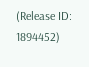(Release ID: 1894452)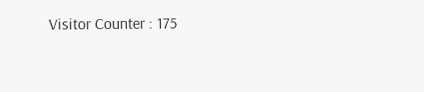Visitor Counter : 175